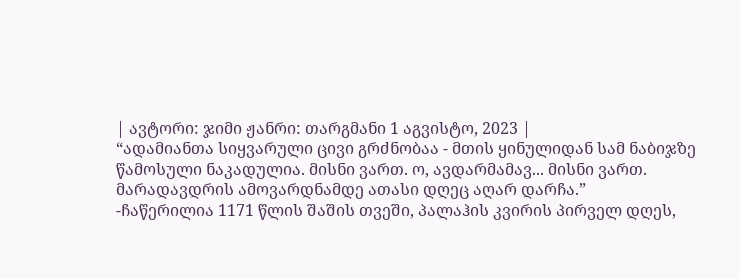| ავტორი: ჯიმი ჟანრი: თარგმანი 1 აგვისტო, 2023 |
“ადამიანთა სიყვარული ცივი გრძნობაა - მთის ყინულიდან სამ ნაბიჯზე წამოსული ნაკადულია. მისნი ვართ. ო, ავდარმამავ... მისნი ვართ. მარადავდრის ამოვარდნამდე ათასი დღეც აღარ დარჩა.”
-ჩაწერილია 1171 წლის შაშის თვეში, პალაჰის კვირის პირველ დღეს,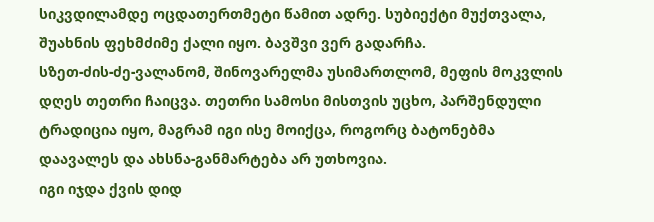სიკვდილამდე ოცდათერთმეტი წამით ადრე. სუბიექტი მუქთვალა, შუახნის ფეხმძიმე ქალი იყო. ბავშვი ვერ გადარჩა.
სზეთ-ძის-ძე-ვალანომ, შინოვარელმა უსიმართლომ, მეფის მოკვლის დღეს თეთრი ჩაიცვა. თეთრი სამოსი მისთვის უცხო, პარშენდული ტრადიცია იყო, მაგრამ იგი ისე მოიქცა, როგორც ბატონებმა დაავალეს და ახსნა-განმარტება არ უთხოვია.
იგი იჯდა ქვის დიდ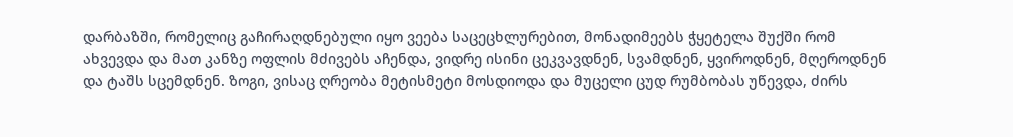დარბაზში, რომელიც გაჩირაღდნებული იყო ვეება საცეცხლურებით, მონადიმეებს ჭყეტელა შუქში რომ ახვევდა და მათ კანზე ოფლის მძივებს აჩენდა, ვიდრე ისინი ცეკვავდნენ, სვამდნენ, ყვიროდნენ, მღეროდნენ და ტაშს სცემდნენ. ზოგი, ვისაც ღრეობა მეტისმეტი მოსდიოდა და მუცელი ცუდ რუმბობას უწევდა, ძირს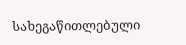სახეგაწითლებული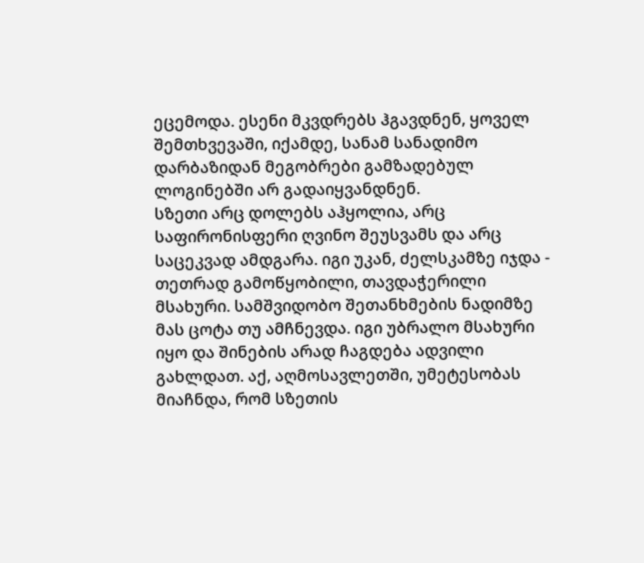ეცემოდა. ესენი მკვდრებს ჰგავდნენ, ყოველ შემთხვევაში, იქამდე, სანამ სანადიმო დარბაზიდან მეგობრები გამზადებულ ლოგინებში არ გადაიყვანდნენ.
სზეთი არც დოლებს აჰყოლია, არც საფირონისფერი ღვინო შეუსვამს და არც საცეკვად ამდგარა. იგი უკან, ძელსკამზე იჯდა - თეთრად გამოწყობილი, თავდაჭერილი მსახური. სამშვიდობო შეთანხმების ნადიმზე მას ცოტა თუ ამჩნევდა. იგი უბრალო მსახური იყო და შინების არად ჩაგდება ადვილი გახლდათ. აქ, აღმოსავლეთში, უმეტესობას მიაჩნდა, რომ სზეთის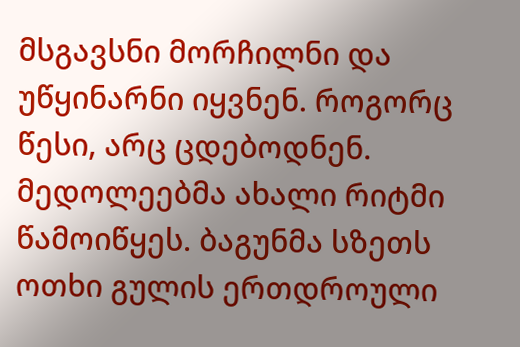მსგავსნი მორჩილნი და უწყინარნი იყვნენ. როგორც წესი, არც ცდებოდნენ.
მედოლეებმა ახალი რიტმი წამოიწყეს. ბაგუნმა სზეთს ოთხი გულის ერთდროული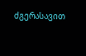ძგერასავით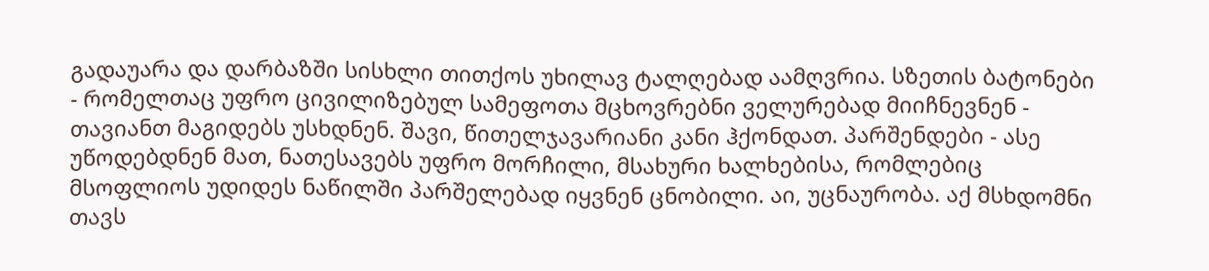გადაუარა და დარბაზში სისხლი თითქოს უხილავ ტალღებად აამღვრია. სზეთის ბატონები - რომელთაც უფრო ცივილიზებულ სამეფოთა მცხოვრებნი ველურებად მიიჩნევნენ - თავიანთ მაგიდებს უსხდნენ. შავი, წითელჯავარიანი კანი ჰქონდათ. პარშენდები - ასე უწოდებდნენ მათ, ნათესავებს უფრო მორჩილი, მსახური ხალხებისა, რომლებიც მსოფლიოს უდიდეს ნაწილში პარშელებად იყვნენ ცნობილი. აი, უცნაურობა. აქ მსხდომნი თავს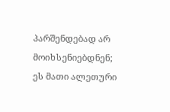პარშენდებად არ მოიხსენიებდნენ; ეს მათი ალეთური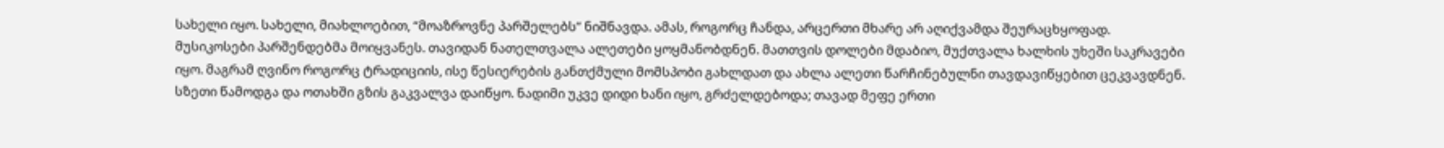სახელი იყო. სახელი, მიახლოებით, “მოაზროვნე პარშელებს” ნიშნავდა. ამას, როგორც ჩანდა, არცერთი მხარე არ აღიქვამდა შეურაცხყოფად.
მუსიკოსები პარშენდებმა მოიყვანეს. თავიდან ნათელთვალა ალეთები ყოყმანობდნენ. მათთვის დოლები მდაბიო, მუქთვალა ხალხის უხეში საკრავები იყო. მაგრამ ღვინო როგორც ტრადიციის, ისე წესიერების განთქმული მომსპობი გახლდათ და ახლა ალეთი წარჩინებულნი თავდავიწყებით ცეკვავდნენ.
სზეთი წამოდგა და ოთახში გზის გაკვალვა დაიწყო. ნადიმი უკვე დიდი ხანი იყო, გრძელდებოდა; თავად მეფე ერთი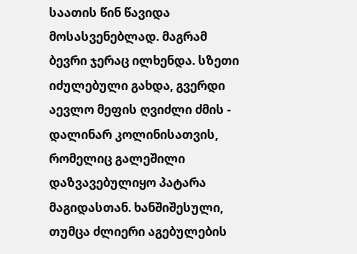საათის წინ წავიდა მოსასვენებლად. მაგრამ ბევრი ჯერაც ილხენდა. სზეთი იძულებული გახდა, გვერდი აევლო მეფის ღვიძლი ძმის - დალინარ კოლინისათვის, რომელიც გალეშილი დაზვავებულიყო პატარა მაგიდასთან. ხანშიშესული, თუმცა ძლიერი აგებულების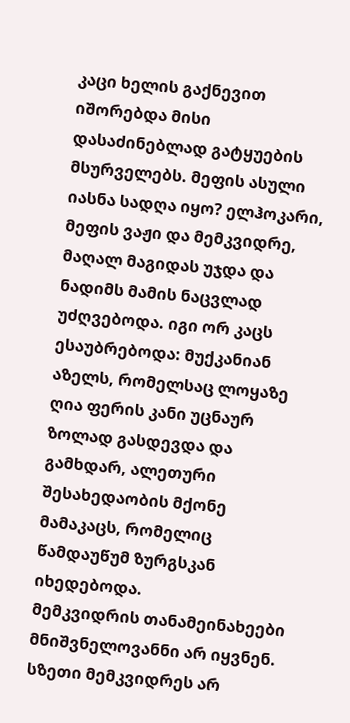კაცი ხელის გაქნევით იშორებდა მისი დასაძინებლად გატყუების მსურველებს. მეფის ასული იასნა სადღა იყო? ელჰოკარი, მეფის ვაჟი და მემკვიდრე, მაღალ მაგიდას უჯდა და ნადიმს მამის ნაცვლად უძღვებოდა. იგი ორ კაცს ესაუბრებოდა: მუქკანიან აზელს, რომელსაც ლოყაზე ღია ფერის კანი უცნაურ ზოლად გასდევდა და გამხდარ, ალეთური შესახედაობის მქონე მამაკაცს, რომელიც წამდაუწუმ ზურგსკან იხედებოდა.
მემკვიდრის თანამეინახეები მნიშვნელოვანნი არ იყვნენ. სზეთი მემკვიდრეს არ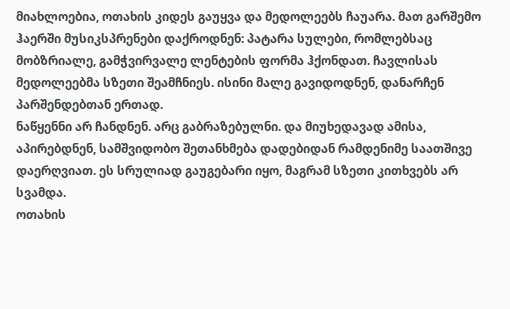მიახლოებია, ოთახის კიდეს გაუყვა და მედოლეებს ჩაუარა. მათ გარშემო ჰაერში მუსიკსპრენები დაქროდნენ: პატარა სულები, რომლებსაც მობზრიალე, გამჭვირვალე ლენტების ფორმა ჰქონდათ. ჩავლისას მედოლეებმა სზეთი შეამჩნიეს. ისინი მალე გავიდოდნენ, დანარჩენ პარშენდებთან ერთად.
ნაწყენნი არ ჩანდნენ. არც გაბრაზებულნი. და მიუხედავად ამისა, აპირებდნენ, სამშვიდობო შეთანხმება დადებიდან რამდენიმე საათშივე დაერღვიათ. ეს სრულიად გაუგებარი იყო, მაგრამ სზეთი კითხვებს არ სვამდა.
ოთახის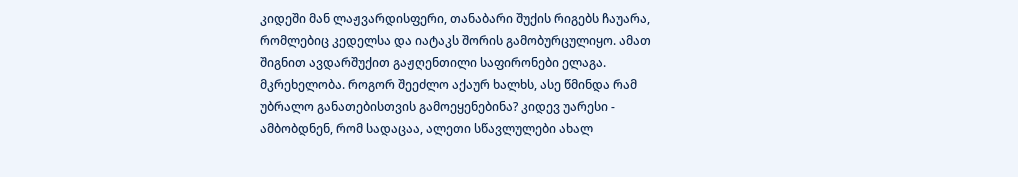კიდეში მან ლაჟვარდისფერი, თანაბარი შუქის რიგებს ჩაუარა, რომლებიც კედელსა და იატაკს შორის გამობურცულიყო. ამათ შიგნით ავდარშუქით გაჟღენთილი საფირონები ელაგა. მკრეხელობა. როგორ შეეძლო აქაურ ხალხს, ასე წმინდა რამ უბრალო განათებისთვის გამოეყენებინა? კიდევ უარესი - ამბობდნენ, რომ სადაცაა, ალეთი სწავლულები ახალ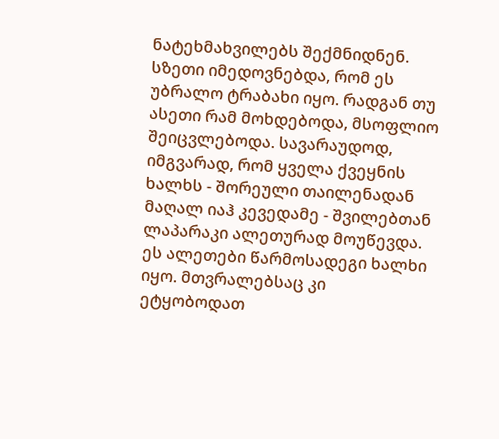ნატეხმახვილებს შექმნიდნენ. სზეთი იმედოვნებდა, რომ ეს უბრალო ტრაბახი იყო. რადგან თუ ასეთი რამ მოხდებოდა, მსოფლიო შეიცვლებოდა. სავარაუდოდ, იმგვარად, რომ ყველა ქვეყნის ხალხს - შორეული თაილენადან მაღალ იაჰ კევედამე - შვილებთან ლაპარაკი ალეთურად მოუწევდა.
ეს ალეთები წარმოსადეგი ხალხი იყო. მთვრალებსაც კი ეტყობოდათ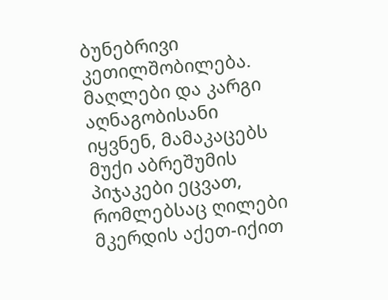ბუნებრივი კეთილშობილება. მაღლები და კარგი აღნაგობისანი იყვნენ, მამაკაცებს მუქი აბრეშუმის პიჯაკები ეცვათ, რომლებსაც ღილები მკერდის აქეთ-იქით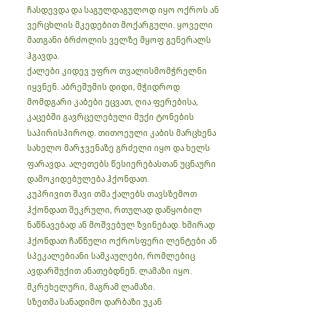ჩასდევდა და საგულდაგულოდ იყო ოქროს ან ვერცხლის მკედებით მოქარგული. ყოველი მათგანი ბრძოლის ველზე მყოფ გენერალს ჰგავდა.
ქალები კიდევ უფრო თვალისმომჭრელნი იყვნენ. აბრეშუმის დიდი, მჭიდროდ მომდგარი კაბები ეცვათ, ღია ფერებისა, კაცებში გავრცელებული მუქი ტონების საპირისპიროდ. თითოეული კაბის მარცხენა სახელო მარჯვენაზე გრძელი იყო და ხელს ფარავდა. ალეთებს წესიერებასთან უცნაური დამოკიდებულება ჰქონდათ.
კუპრივით შავი თმა ქალებს თავსზემოთ ჰქონდათ შეკრული, რთულად დაწყობილ ნაწნავებად ან მოშვებულ ზვინებად. ხშირად ჰქონდათ ჩაწნული ოქროსფერი ლენტები ან სპეკალებიანი სამკაულები, რომლებიც ავდარშუქით ანათებდნენ. ლამაზი იყო. მკრეხელური, მაგრამ ლამაზი.
სზეთმა სანადიმო დარბაზი უკან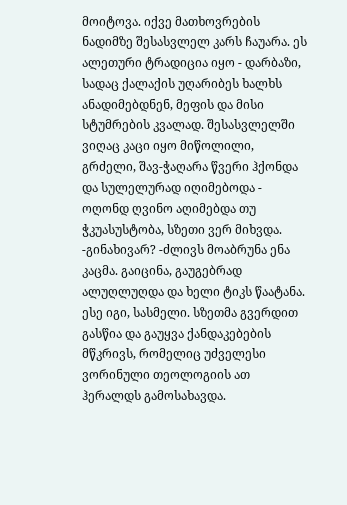მოიტოვა. იქვე მათხოვრების ნადიმზე შესასვლელ კარს ჩაუარა. ეს ალეთური ტრადიცია იყო - დარბაზი, სადაც ქალაქის უღარიბეს ხალხს ანადიმებდნენ, მეფის და მისი სტუმრების კვალად. შესასვლელში ვიღაც კაცი იყო მიწოლილი, გრძელი, შავ-ჭაღარა წვერი ჰქონდა და სულელურად იღიმებოდა - ოღონდ ღვინო აღიმებდა თუ ჭკუასუსტობა, სზეთი ვერ მიხვდა.
-გინახივარ? -ძლივს მოაბრუნა ენა კაცმა. გაიცინა, გაუგებრად ალუღლუღდა და ხელი ტიკს წაატანა. ესე იგი, სასმელი. სზეთმა გვერდით გასწია და გაუყვა ქანდაკებების მწკრივს, რომელიც უძველესი ვორინული თეოლოგიის ათ ჰერალდს გამოსახავდა.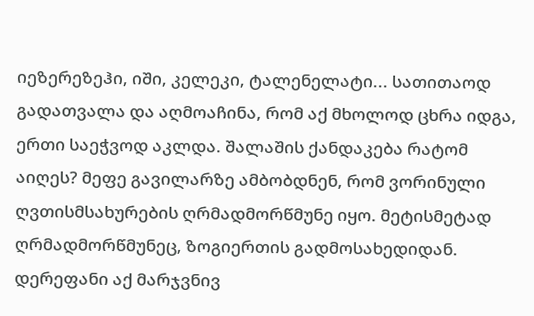იეზერეზეჰი, იში, კელეკი, ტალენელატი... სათითაოდ გადათვალა და აღმოაჩინა, რომ აქ მხოლოდ ცხრა იდგა, ერთი საეჭვოდ აკლდა. შალაშის ქანდაკება რატომ აიღეს? მეფე გავილარზე ამბობდნენ, რომ ვორინული ღვთისმსახურების ღრმადმორწმუნე იყო. მეტისმეტად ღრმადმორწმუნეც, ზოგიერთის გადმოსახედიდან.
დერეფანი აქ მარჯვნივ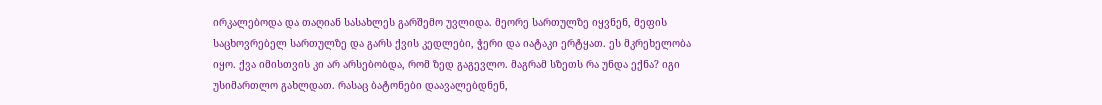ირკალებოდა და თაღიან სასახლეს გარშემო უვლიდა. მეორე სართულზე იყვნენ, მეფის საცხოვრებელ სართულზე და გარს ქვის კედლები, ჭერი და იატაკი ერტყათ. ეს მკრეხელობა იყო. ქვა იმისთვის კი არ არსებობდა, რომ ზედ გაგევლო. მაგრამ სზეთს რა უნდა ექნა? იგი უსიმართლო გახლდათ. რასაც ბატონები დაავალებდნენ,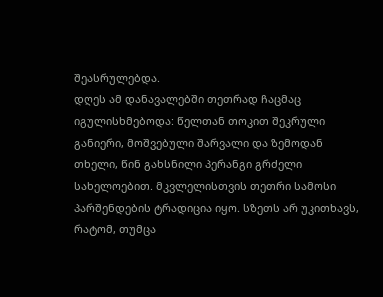შეასრულებდა.
დღეს ამ დანავალებში თეთრად ჩაცმაც იგულისხმებოდა: წელთან თოკით შეკრული განიერი, მოშვებული შარვალი და ზემოდან თხელი, წინ გახსნილი პერანგი გრძელი სახელოებით. მკვლელისთვის თეთრი სამოსი პარშენდების ტრადიცია იყო. სზეთს არ უკითხავს, რატომ, თუმცა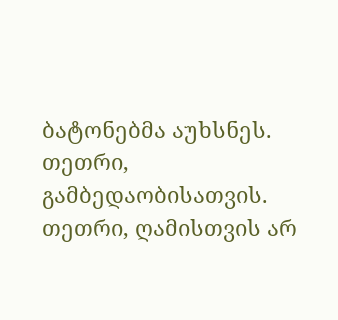ბატონებმა აუხსნეს.
თეთრი, გამბედაობისათვის. თეთრი, ღამისთვის არ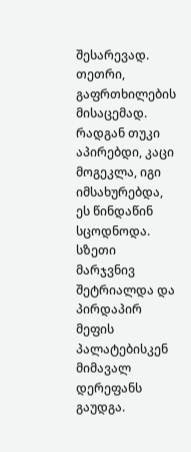შესარევად. თეთრი, გაფრთხილების მისაცემად.
რადგან თუკი აპირებდი, კაცი მოგეკლა, იგი იმსახურებდა, ეს წინდაწინ სცოდნოდა.
სზეთი მარჯვნივ შეტრიალდა და პირდაპირ მეფის პალატებისკენ მიმავალ დერეფანს გაუდგა.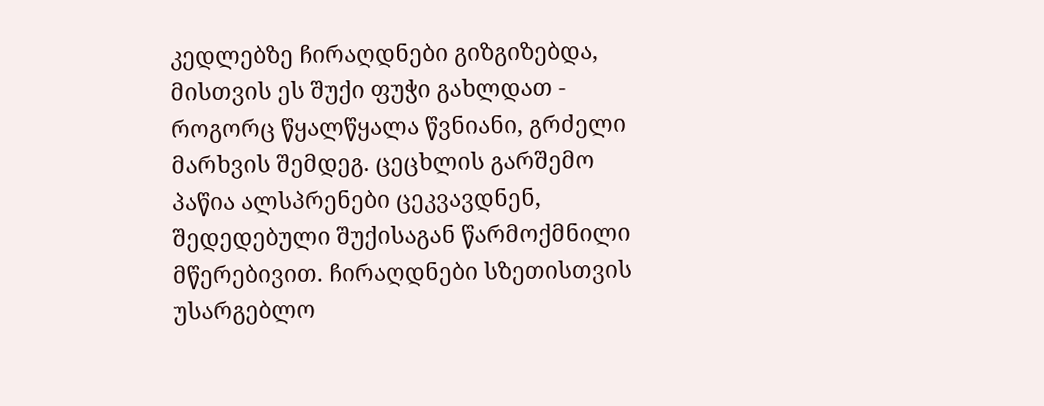კედლებზე ჩირაღდნები გიზგიზებდა, მისთვის ეს შუქი ფუჭი გახლდათ - როგორც წყალწყალა წვნიანი, გრძელი მარხვის შემდეგ. ცეცხლის გარშემო პაწია ალსპრენები ცეკვავდნენ, შედედებული შუქისაგან წარმოქმნილი მწერებივით. ჩირაღდნები სზეთისთვის უსარგებლო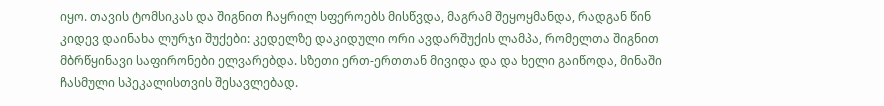იყო. თავის ტომსიკას და შიგნით ჩაყრილ სფეროებს მისწვდა, მაგრამ შეყოყმანდა, რადგან წინ კიდევ დაინახა ლურჯი შუქები: კედელზე დაკიდული ორი ავდარშუქის ლამპა, რომელთა შიგნით მბრწყინავი საფირონები ელვარებდა. სზეთი ერთ-ერთთან მივიდა და და ხელი გაიწოდა, მინაში ჩასმული სპეკალისთვის შესავლებად.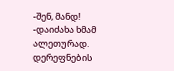-შენ, მანდ! -დაიძახა ხმამ ალეთურად. დერეფნების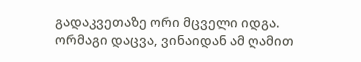გადაკვეთაზე ორი მცველი იდგა. ორმაგი დაცვა, ვინაიდან ამ ღამით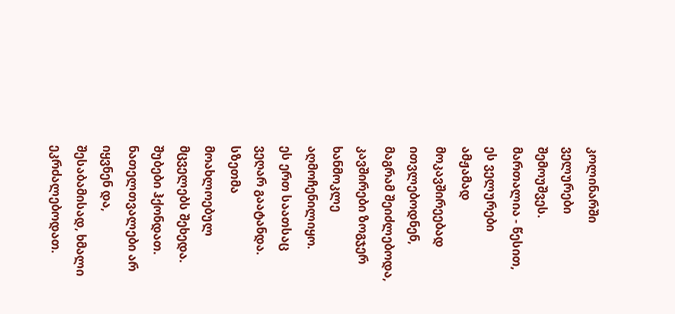კოლინარში ველურები შემოუშვეს. მართალია - წესით, ეს ველურები ამჟამად მოკავშირეებად ითვლებოდნენ, მაგრამ შეიძლებოდა, კავშირები ზოგჯერ ხანმოკლე აღმოჩენილიყო.
ეს ერთ საათსაც ვეღარ გაატანდა.
სზეთმა მოახლოებულ მცველებს შეხედა. შუბები ჰქონდათ. ნათელთვალები არ იყვნენ და, შესაბამისად, ხმალი ეკრძალებოდათ.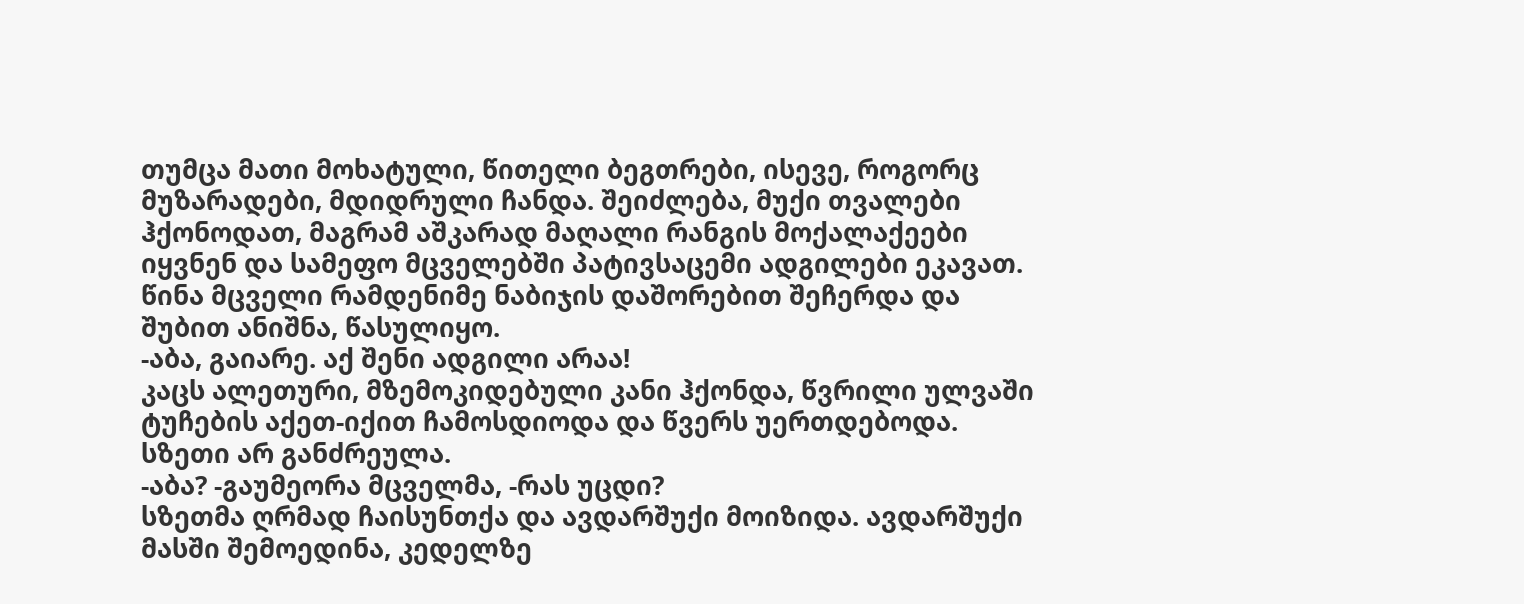თუმცა მათი მოხატული, წითელი ბეგთრები, ისევე, როგორც მუზარადები, მდიდრული ჩანდა. შეიძლება, მუქი თვალები ჰქონოდათ, მაგრამ აშკარად მაღალი რანგის მოქალაქეები იყვნენ და სამეფო მცველებში პატივსაცემი ადგილები ეკავათ.
წინა მცველი რამდენიმე ნაბიჯის დაშორებით შეჩერდა და შუბით ანიშნა, წასულიყო.
-აბა, გაიარე. აქ შენი ადგილი არაა!
კაცს ალეთური, მზემოკიდებული კანი ჰქონდა, წვრილი ულვაში ტუჩების აქეთ-იქით ჩამოსდიოდა და წვერს უერთდებოდა.
სზეთი არ განძრეულა.
-აბა? -გაუმეორა მცველმა, -რას უცდი?
სზეთმა ღრმად ჩაისუნთქა და ავდარშუქი მოიზიდა. ავდარშუქი მასში შემოედინა, კედელზე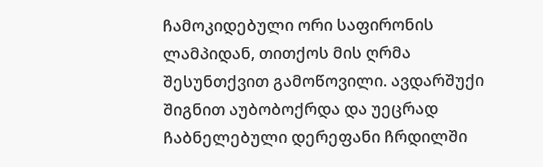ჩამოკიდებული ორი საფირონის ლამპიდან, თითქოს მის ღრმა შესუნთქვით გამოწოვილი. ავდარშუქი შიგნით აუბობოქრდა და უეცრად ჩაბნელებული დერეფანი ჩრდილში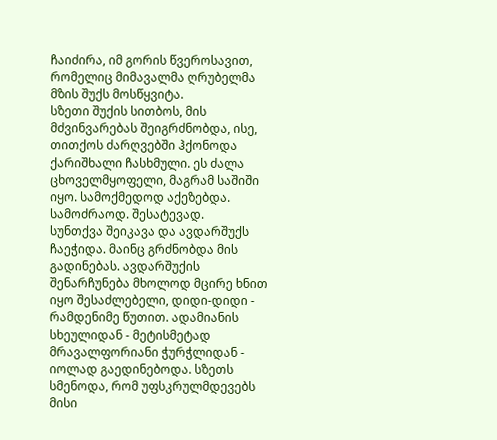ჩაიძირა, იმ გორის წვეროსავით, რომელიც მიმავალმა ღრუბელმა მზის შუქს მოსწყვიტა.
სზეთი შუქის სითბოს, მის მძვინვარებას შეიგრძნობდა, ისე, თითქოს ძარღვებში ჰქონოდა ქარიშხალი ჩასხმული. ეს ძალა ცხოველმყოფელი, მაგრამ საშიში იყო. სამოქმედოდ აქეზებდა. სამოძრაოდ. შესატევად.
სუნთქვა შეიკავა და ავდარშუქს ჩაეჭიდა. მაინც გრძნობდა მის გადინებას. ავდარშუქის შენარჩუნება მხოლოდ მცირე ხნით იყო შესაძლებელი, დიდი-დიდი - რამდენიმე წუთით. ადამიანის სხეულიდან - მეტისმეტად მრავალფორიანი ჭურჭლიდან - იოლად გაედინებოდა. სზეთს სმენოდა, რომ უფსკრულმდევებს მისი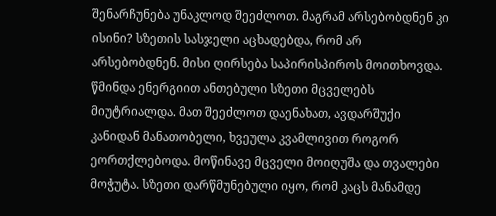შენარჩუნება უნაკლოდ შეეძლოთ. მაგრამ არსებობდნენ კი ისინი? სზეთის სასჯელი აცხადებდა, რომ არ არსებობდნენ. მისი ღირსება საპირისპიროს მოითხოვდა.
წმინდა ენერგიით ანთებული სზეთი მცველებს მიუტრიალდა. მათ შეეძლოთ დაენახათ, ავდარშუქი კანიდან მანათობელი, ხვეულა კვამლივით როგორ ეორთქლებოდა. მოწინავე მცველი მოიღუშა და თვალები მოჭუტა. სზეთი დარწმუნებული იყო, რომ კაცს მანამდე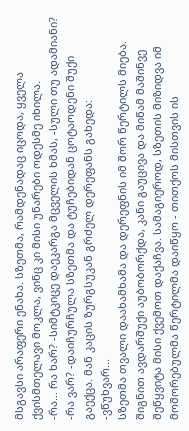მსგავსი არაფერი ენახა. სზეთმა, რამდენადაც იცოდა, ყველა ქვისმთელავი მოკლა, ვინც კი მისი უნარები ოდესმე იხილა.
-რა... რა ხარ? -სიმტკიცე დაეკარგა მცველის ხმას, -სული თუ ადამიანი?
-რა ვარ? -დაიჩურჩულა სზეთმა და ტუჩებიდან ცოტაოდენი შუქი გაექცა. მან კაცის ზურგსუკან გრძელ დერეფანს გახედა:
-ვწუხვარ...
სზეთმა თვალი დაახამხამა და დერეფნის იმ შორ წერტილს მიება. შიგნით ავდარშუქი აუბობორქდა, კანი გაუცივა და მიწამ მაშინვე შეწყვიტა მისი ქვემოთ დაქაჩვა. სამაგიეროდ, სზეთის მიზიდვა იმ მოშორებულმა წერტილმა დაიწყო - თითქოს მისთვის ის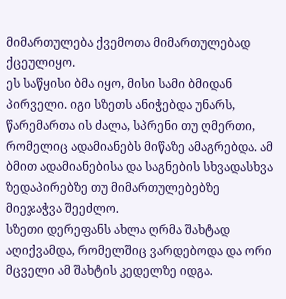მიმართულება ქვემოთა მიმართულებად ქცეულიყო.
ეს საწყისი ბმა იყო, მისი სამი ბმიდან პირველი. იგი სზეთს ანიჭებდა უნარს, წარემართა ის ძალა, სპრენი თუ ღმერთი, რომელიც ადამიანებს მიწაზე ამაგრებდა. ამ ბმით ადამიანებისა და საგნების სხვადასხვა ზედაპირებზე თუ მიმართულებებზე მიეჯაჭვა შეეძლო.
სზეთი დერეფანს ახლა ღრმა შახტად აღიქვამდა, რომელშიც ვარდებოდა და ორი მცველი ამ შახტის კედელზე იდგა.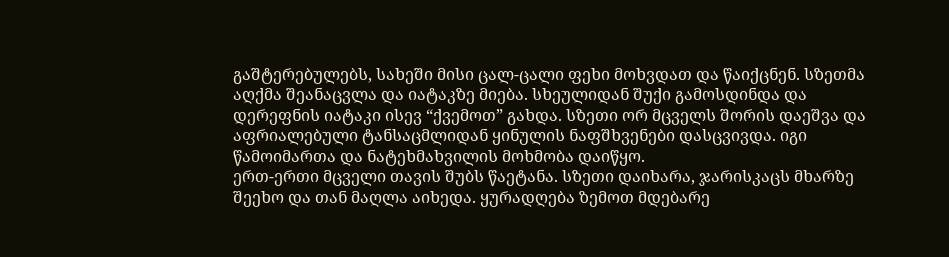გაშტერებულებს, სახეში მისი ცალ-ცალი ფეხი მოხვდათ და წაიქცნენ. სზეთმა აღქმა შეანაცვლა და იატაკზე მიება. სხეულიდან შუქი გამოსდინდა და დერეფნის იატაკი ისევ “ქვემოთ” გახდა. სზეთი ორ მცველს შორის დაეშვა და აფრიალებული ტანსაცმლიდან ყინულის ნაფშხვენები დასცვივდა. იგი წამოიმართა და ნატეხმახვილის მოხმობა დაიწყო.
ერთ-ერთი მცველი თავის შუბს წაეტანა. სზეთი დაიხარა, ჯარისკაცს მხარზე შეეხო და თან მაღლა აიხედა. ყურადღება ზემოთ მდებარე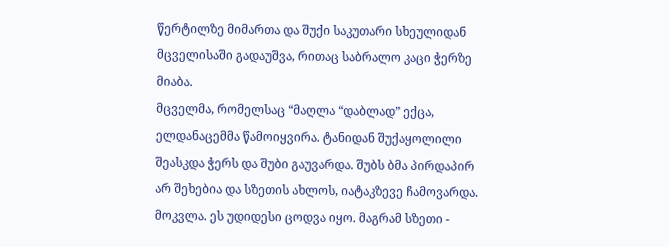წერტილზე მიმართა და შუქი საკუთარი სხეულიდან მცველისაში გადაუშვა, რითაც საბრალო კაცი ჭერზე მიაბა.
მცველმა, რომელსაც “მაღლა “დაბლად” ექცა, ელდანაცემმა წამოიყვირა. ტანიდან შუქაყოლილი შეასკდა ჭერს და შუბი გაუვარდა. შუბს ბმა პირდაპირ არ შეხებია და სზეთის ახლოს, იატაკზევე ჩამოვარდა.
მოკვლა. ეს უდიდესი ცოდვა იყო. მაგრამ სზეთი -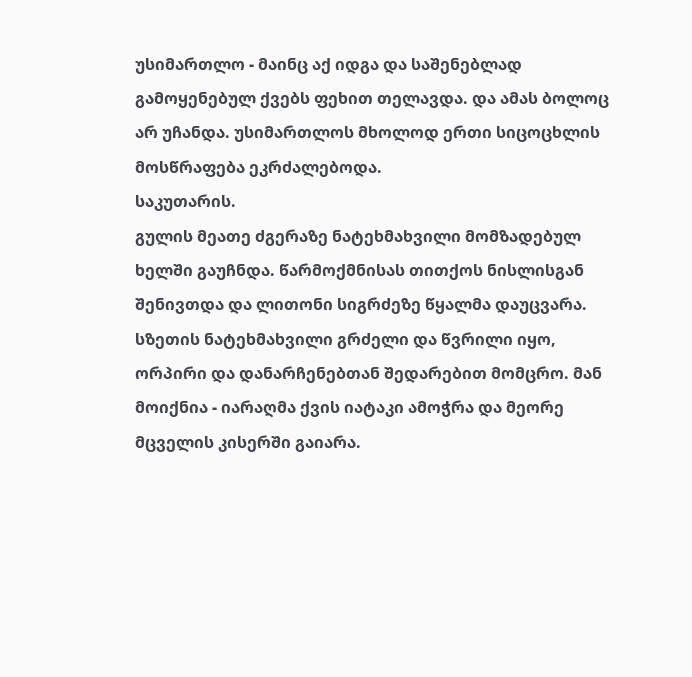უსიმართლო - მაინც აქ იდგა და საშენებლად გამოყენებულ ქვებს ფეხით თელავდა. და ამას ბოლოც არ უჩანდა. უსიმართლოს მხოლოდ ერთი სიცოცხლის მოსწრაფება ეკრძალებოდა.
საკუთარის.
გულის მეათე ძგერაზე ნატეხმახვილი მომზადებულ ხელში გაუჩნდა. წარმოქმნისას თითქოს ნისლისგან შენივთდა და ლითონი სიგრძეზე წყალმა დაუცვარა. სზეთის ნატეხმახვილი გრძელი და წვრილი იყო, ორპირი და დანარჩენებთან შედარებით მომცრო. მან მოიქნია - იარაღმა ქვის იატაკი ამოჭრა და მეორე მცველის კისერში გაიარა.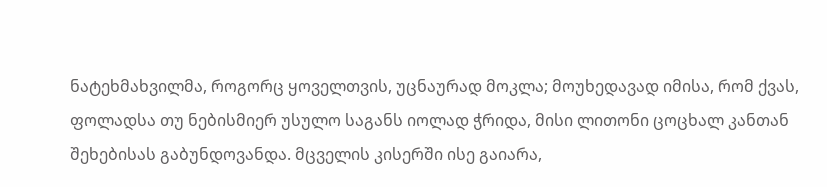ნატეხმახვილმა, როგორც ყოველთვის, უცნაურად მოკლა; მოუხედავად იმისა, რომ ქვას, ფოლადსა თუ ნებისმიერ უსულო საგანს იოლად ჭრიდა, მისი ლითონი ცოცხალ კანთან შეხებისას გაბუნდოვანდა. მცველის კისერში ისე გაიარა,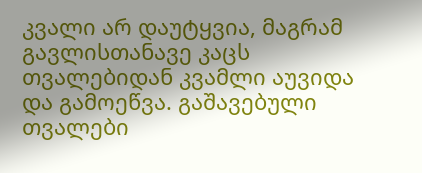კვალი არ დაუტყვია, მაგრამ გავლისთანავე კაცს თვალებიდან კვამლი აუვიდა და გამოეწვა. გაშავებული თვალები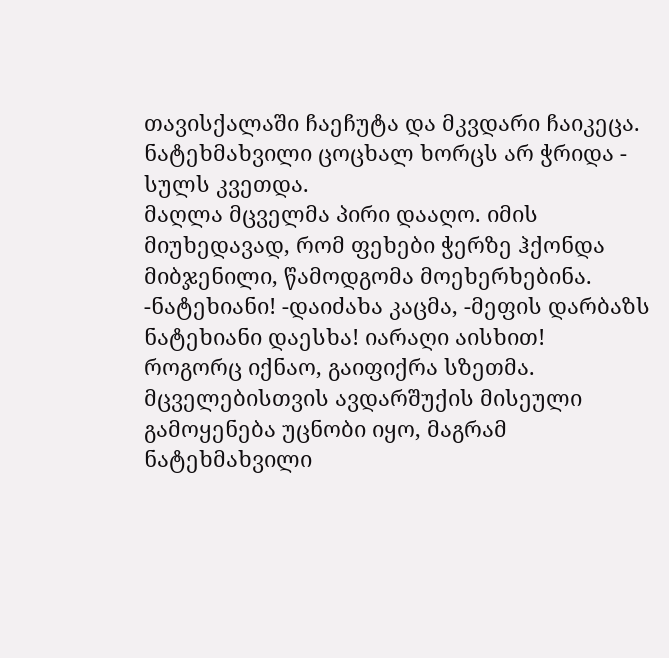თავისქალაში ჩაეჩუტა და მკვდარი ჩაიკეცა. ნატეხმახვილი ცოცხალ ხორცს არ ჭრიდა - სულს კვეთდა.
მაღლა მცველმა პირი დააღო. იმის მიუხედავად, რომ ფეხები ჭერზე ჰქონდა მიბჯენილი, წამოდგომა მოეხერხებინა.
-ნატეხიანი! -დაიძახა კაცმა, -მეფის დარბაზს ნატეხიანი დაესხა! იარაღი აისხით!
როგორც იქნაო, გაიფიქრა სზეთმა. მცველებისთვის ავდარშუქის მისეული გამოყენება უცნობი იყო, მაგრამ ნატეხმახვილი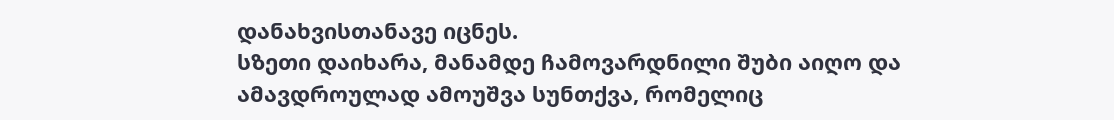დანახვისთანავე იცნეს.
სზეთი დაიხარა, მანამდე ჩამოვარდნილი შუბი აიღო და ამავდროულად ამოუშვა სუნთქვა, რომელიც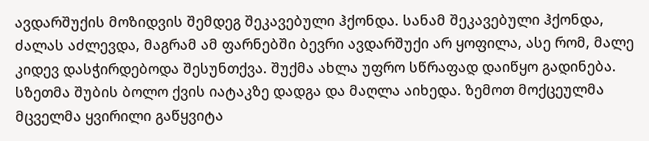ავდარშუქის მოზიდვის შემდეგ შეკავებული ჰქონდა. სანამ შეკავებული ჰქონდა, ძალას აძლევდა, მაგრამ ამ ფარნებში ბევრი ავდარშუქი არ ყოფილა, ასე რომ, მალე კიდევ დასჭირდებოდა შესუნთქვა. შუქმა ახლა უფრო სწრაფად დაიწყო გადინება.
სზეთმა შუბის ბოლო ქვის იატაკზე დადგა და მაღლა აიხედა. ზემოთ მოქცეულმა მცველმა ყვირილი გაწყვიტა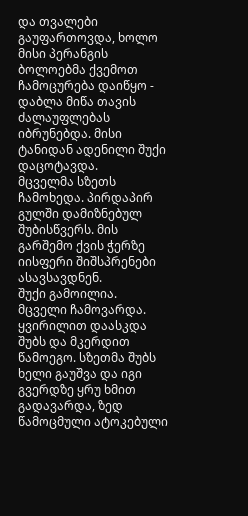და თვალები გაუფართოვდა, ხოლო მისი პერანგის ბოლოებმა ქვემოთ ჩამოცურება დაიწყო - დაბლა მიწა თავის ძალაუფლებას იბრუნებდა. მისი ტანიდან ადენილი შუქი დაცოტავდა.
მცველმა სზეთს ჩამოხედა. პირდაპირ გულში დამიზნებულ შუბისწვერს. მის გარშემო ქვის ჭერზე იისფერი შიშსპრენები ასავსავდნენ.
შუქი გამოილია. მცველი ჩამოვარდა.
ყვირილით დაასკდა შუბს და მკერდით წამოეგო. სზეთმა შუბს ხელი გაუშვა და იგი გვერდზე ყრუ ხმით გადავარდა, ზედ წამოცმული ატოკებული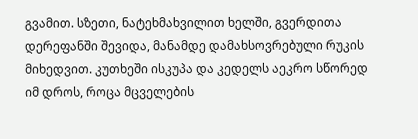გვამით. სზეთი, ნატეხმახვილით ხელში, გვერდითა დერეფანში შევიდა, მანამდე დამახსოვრებული რუკის მიხედვით. კუთხეში ისკუპა და კედელს აეკრო სწორედ იმ დროს, როცა მცველების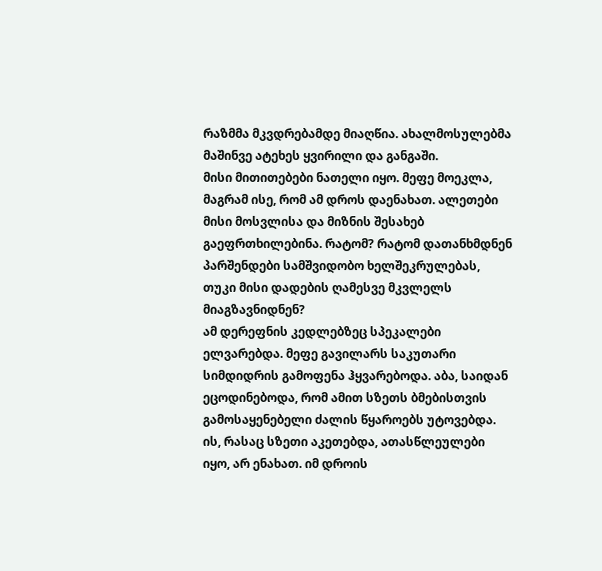რაზმმა მკვდრებამდე მიაღწია. ახალმოსულებმა მაშინვე ატეხეს ყვირილი და განგაში.
მისი მითითებები ნათელი იყო. მეფე მოეკლა, მაგრამ ისე, რომ ამ დროს დაენახათ. ალეთები მისი მოსვლისა და მიზნის შესახებ გაეფრთხილებინა. რატომ? რატომ დათანხმდნენ პარშენდები სამშვიდობო ხელშეკრულებას, თუკი მისი დადების ღამესვე მკვლელს მიაგზავნიდნენ?
ამ დერეფნის კედლებზეც სპეკალები ელვარებდა. მეფე გავილარს საკუთარი სიმდიდრის გამოფენა ჰყვარებოდა. აბა, საიდან ეცოდინებოდა, რომ ამით სზეთს ბმებისთვის გამოსაყენებელი ძალის წყაროებს უტოვებდა. ის, რასაც სზეთი აკეთებდა, ათასწლეულები იყო, არ ენახათ. იმ დროის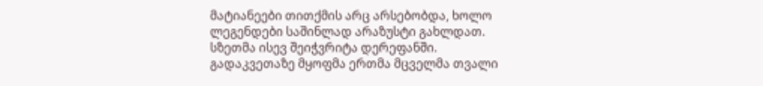მატიანეები თითქმის არც არსებობდა, ხოლო ლეგენდები საშინლად არაზუსტი გახლდათ.
სზეთმა ისევ შეიჭვრიტა დერეფანში. გადაკვეთაზე მყოფმა ერთმა მცველმა თვალი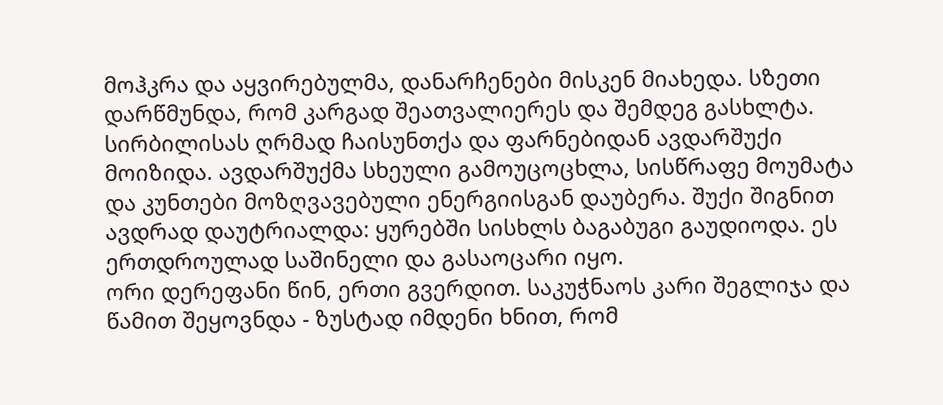მოჰკრა და აყვირებულმა, დანარჩენები მისკენ მიახედა. სზეთი დარწმუნდა, რომ კარგად შეათვალიერეს და შემდეგ გასხლტა. სირბილისას ღრმად ჩაისუნთქა და ფარნებიდან ავდარშუქი მოიზიდა. ავდარშუქმა სხეული გამოუცოცხლა, სისწრაფე მოუმატა და კუნთები მოზღვავებული ენერგიისგან დაუბერა. შუქი შიგნით ავდრად დაუტრიალდა: ყურებში სისხლს ბაგაბუგი გაუდიოდა. ეს ერთდროულად საშინელი და გასაოცარი იყო.
ორი დერეფანი წინ, ერთი გვერდით. საკუჭნაოს კარი შეგლიჯა და წამით შეყოვნდა - ზუსტად იმდენი ხნით, რომ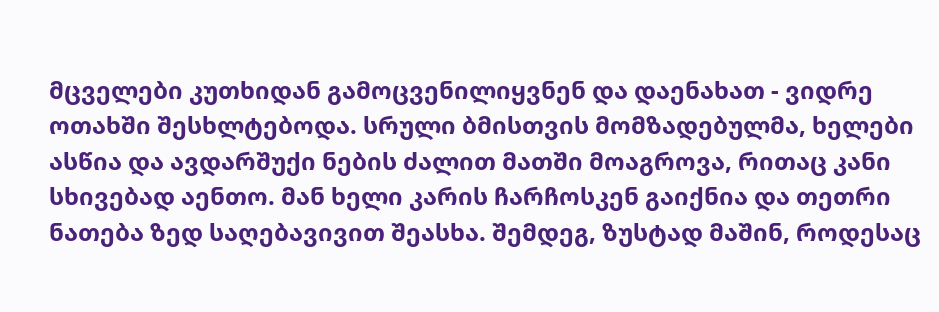მცველები კუთხიდან გამოცვენილიყვნენ და დაენახათ - ვიდრე ოთახში შესხლტებოდა. სრული ბმისთვის მომზადებულმა, ხელები ასწია და ავდარშუქი ნების ძალით მათში მოაგროვა, რითაც კანი სხივებად აენთო. მან ხელი კარის ჩარჩოსკენ გაიქნია და თეთრი ნათება ზედ საღებავივით შეასხა. შემდეგ, ზუსტად მაშინ, როდესაც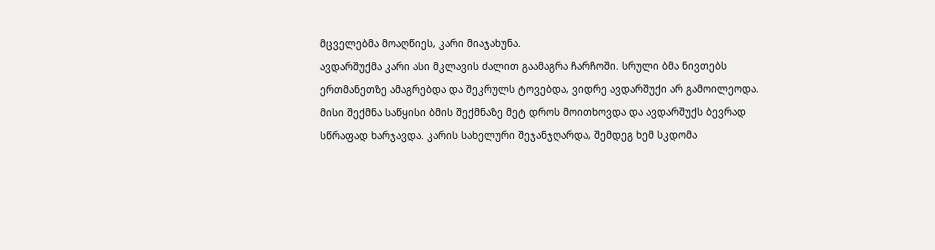მცველებმა მოაღწიეს, კარი მიაჯახუნა.
ავდარშუქმა კარი ასი მკლავის ძალით გაამაგრა ჩარჩოში. სრული ბმა ნივთებს ერთმანეთზე ამაგრებდა და შეკრულს ტოვებდა, ვიდრე ავდარშუქი არ გამოილეოდა. მისი შექმნა საწყისი ბმის შექმნაზე მეტ დროს მოითხოვდა და ავდარშუქს ბევრად სწრაფად ხარჯავდა. კარის სახელური შეჯანჯღარდა, შემდეგ ხემ სკდომა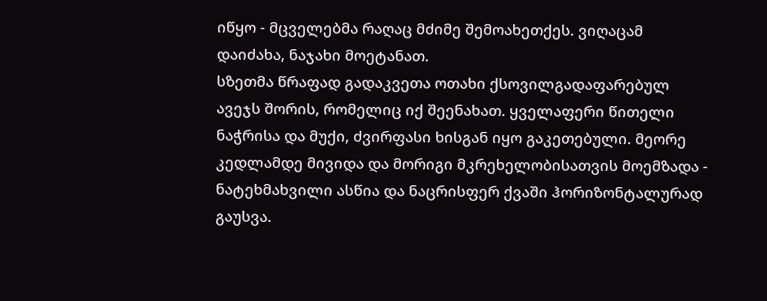იწყო - მცველებმა რაღაც მძიმე შემოახეთქეს. ვიღაცამ დაიძახა, ნაჯახი მოეტანათ.
სზეთმა წრაფად გადაკვეთა ოთახი ქსოვილგადაფარებულ ავეჯს შორის, რომელიც იქ შეენახათ. ყველაფერი წითელი ნაჭრისა და მუქი, ძვირფასი ხისგან იყო გაკეთებული. მეორე კედლამდე მივიდა და მორიგი მკრეხელობისათვის მოემზადა - ნატეხმახვილი ასწია და ნაცრისფერ ქვაში ჰორიზონტალურად გაუსვა.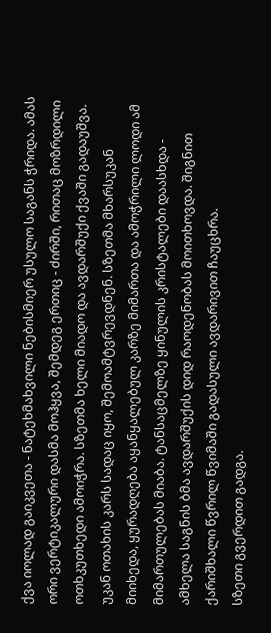ქვა იოლად გაიკვეთა - ნატეხმახვილი ნებისმიერ უსულო საგანს ჭრიდა. ამას ორი ვერტიკალური დასმა მოჰყვა, შემდეგ ერთიც - ძირში, რითაც მოზრდილი ოთხკუთხედი ამოიჭრა. სზეთმა ხელი მიადო და ავდარშუქი ქვაში გადაუშვა.
უკან ოთახის კარს სადაც იყო, შემოამტვრევდნენ. სზეთმა მხარსუკან მიიხედა, ყურადღება აყანყალებულ კარზე მიმართა და ამოჭრილი ლოდი ამ მიმართულებას მიაბა. ტანსაცმელზე ყინულის კრისტალები დაასხდა - ამხელა საგნის ბმა ავდარშუქის დიდ რაოდენობას მოითხოვდა. შიგნით ქარიშხალი წვრილ წვიმაში გადასული ავდარივით ჩაუცხრა.
სზეთი გვერდით გადგა.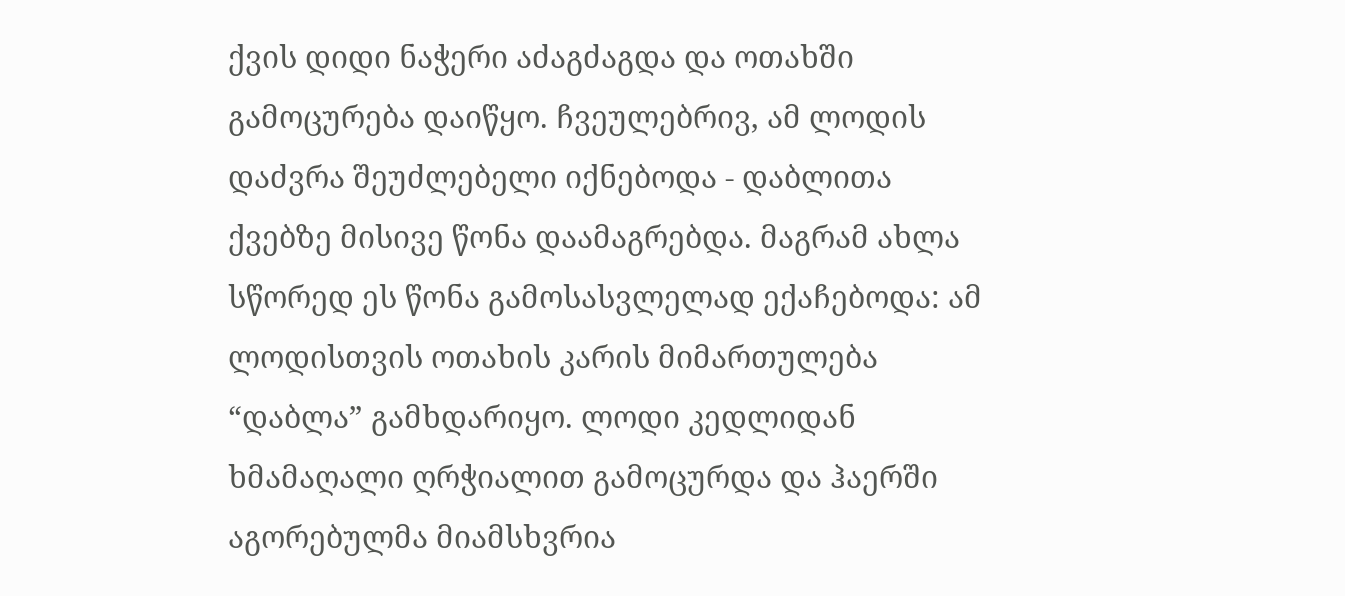ქვის დიდი ნაჭერი აძაგძაგდა და ოთახში გამოცურება დაიწყო. ჩვეულებრივ, ამ ლოდის დაძვრა შეუძლებელი იქნებოდა - დაბლითა ქვებზე მისივე წონა დაამაგრებდა. მაგრამ ახლა სწორედ ეს წონა გამოსასვლელად ექაჩებოდა: ამ ლოდისთვის ოთახის კარის მიმართულება “დაბლა” გამხდარიყო. ლოდი კედლიდან ხმამაღალი ღრჭიალით გამოცურდა და ჰაერში აგორებულმა მიამსხვრია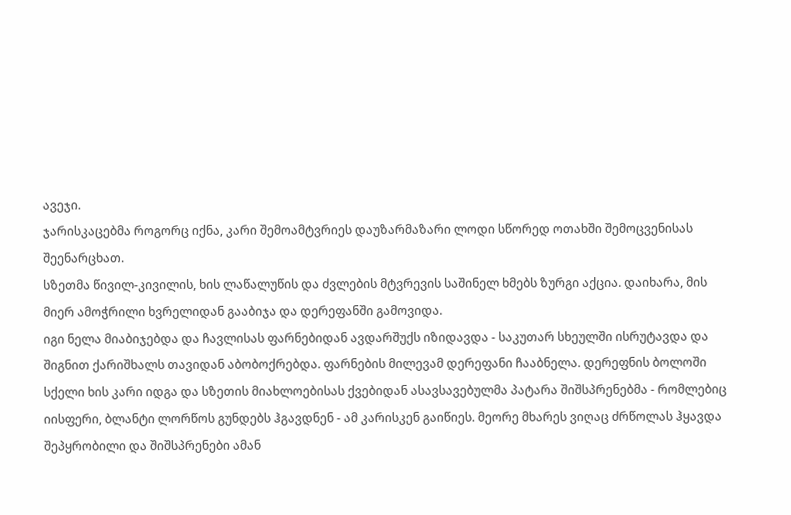ავეჯი.
ჯარისკაცებმა როგორც იქნა, კარი შემოამტვრიეს დაუზარმაზარი ლოდი სწორედ ოთახში შემოცვენისას შეენარცხათ.
სზეთმა წივილ-კივილის, ხის ლაწალუწის და ძვლების მტვრევის საშინელ ხმებს ზურგი აქცია. დაიხარა, მის მიერ ამოჭრილი ხვრელიდან გააბიჯა და დერეფანში გამოვიდა.
იგი ნელა მიაბიჯებდა და ჩავლისას ფარნებიდან ავდარშუქს იზიდავდა - საკუთარ სხეულში ისრუტავდა და შიგნით ქარიშხალს თავიდან აბობოქრებდა. ფარნების მილევამ დერეფანი ჩააბნელა. დერეფნის ბოლოში სქელი ხის კარი იდგა და სზეთის მიახლოებისას ქვებიდან ასავსავებულმა პატარა შიშსპრენებმა - რომლებიც იისფერი, ბლანტი ლორწოს გუნდებს ჰგავდნენ - ამ კარისკენ გაიწიეს. მეორე მხარეს ვიღაც ძრწოლას ჰყავდა შეპყრობილი და შიშსპრენები ამან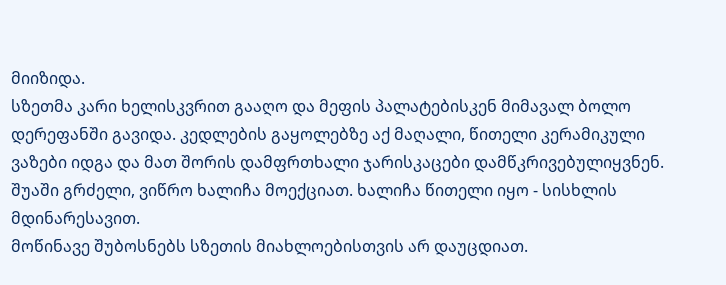მიიზიდა.
სზეთმა კარი ხელისკვრით გააღო და მეფის პალატებისკენ მიმავალ ბოლო დერეფანში გავიდა. კედლების გაყოლებზე აქ მაღალი, წითელი კერამიკული ვაზები იდგა და მათ შორის დამფრთხალი ჯარისკაცები დამწკრივებულიყვნენ. შუაში გრძელი, ვიწრო ხალიჩა მოექციათ. ხალიჩა წითელი იყო - სისხლის მდინარესავით.
მოწინავე შუბოსნებს სზეთის მიახლოებისთვის არ დაუცდიათ.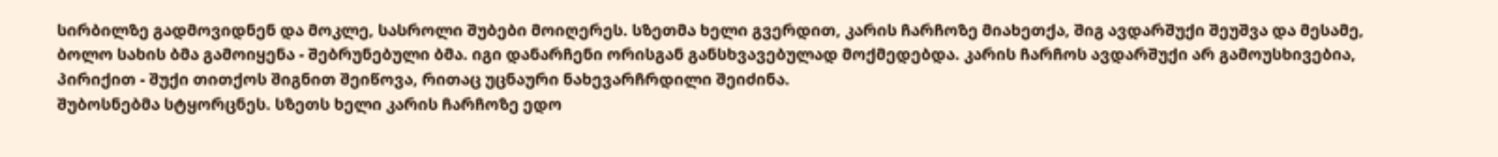სირბილზე გადმოვიდნენ და მოკლე, სასროლი შუბები მოიღერეს. სზეთმა ხელი გვერდით, კარის ჩარჩოზე მიახეთქა, შიგ ავდარშუქი შეუშვა და მესამე, ბოლო სახის ბმა გამოიყენა - შებრუნებული ბმა. იგი დანარჩენი ორისგან განსხვავებულად მოქმედებდა. კარის ჩარჩოს ავდარშუქი არ გამოუსხივებია, პირიქით - შუქი თითქოს შიგნით შეიწოვა, რითაც უცნაური ნახევარჩრდილი შეიძინა.
შუბოსნებმა სტყორცნეს. სზეთს ხელი კარის ჩარჩოზე ედო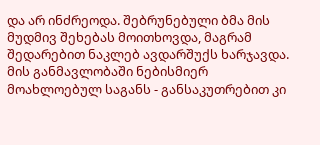და არ ინძრეოდა. შებრუნებული ბმა მის მუდმივ შეხებას მოითხოვდა, მაგრამ შედარებით ნაკლებ ავდარშუქს ხარჯავდა. მის განმავლობაში ნებისმიერ მოახლოებულ საგანს - განსაკუთრებით კი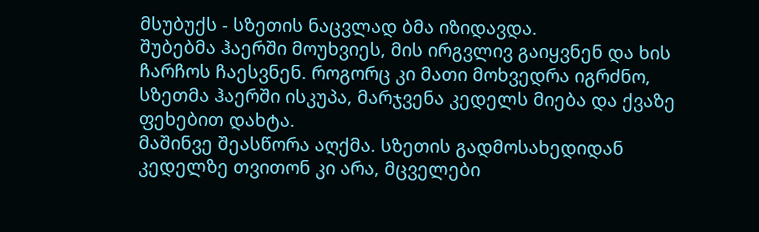მსუბუქს - სზეთის ნაცვლად ბმა იზიდავდა.
შუბებმა ჰაერში მოუხვიეს, მის ირგვლივ გაიყვნენ და ხის ჩარჩოს ჩაესვნენ. როგორც კი მათი მოხვედრა იგრძნო, სზეთმა ჰაერში ისკუპა, მარჯვენა კედელს მიება და ქვაზე ფეხებით დახტა.
მაშინვე შეასწორა აღქმა. სზეთის გადმოსახედიდან კედელზე თვითონ კი არა, მცველები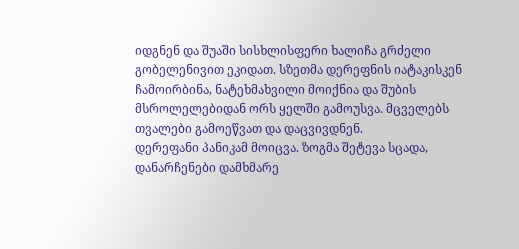იდგნენ და შუაში სისხლისფერი ხალიჩა გრძელი გობელენივით ეკიდათ. სზეთმა დერეფნის იატაკისკენ ჩამოირბინა, ნატეხმახვილი მოიქნია და შუბის მსროლელებიდან ორს ყელში გამოუსვა. მცველებს თვალები გამოეწვათ და დაცვივდნენ.
დერეფანი პანიკამ მოიცვა. ზოგმა შეტევა სცადა, დანარჩენები დამხმარე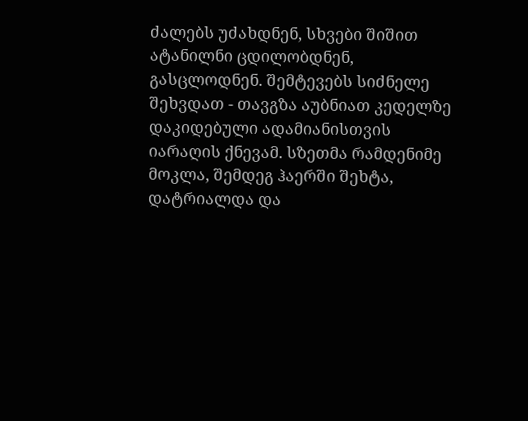ძალებს უძახდნენ, სხვები შიშით ატანილნი ცდილობდნენ, გასცლოდნენ. შემტევებს სიძნელე შეხვდათ - თავგზა აუბნიათ კედელზე დაკიდებული ადამიანისთვის იარაღის ქნევამ. სზეთმა რამდენიმე მოკლა, შემდეგ ჰაერში შეხტა, დატრიალდა და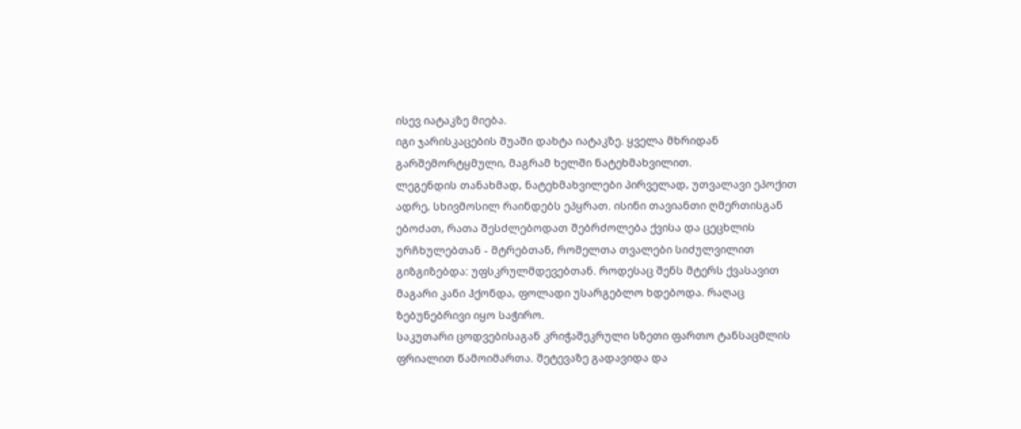ისევ იატაკზე მიება.
იგი ჯარისკაცების შუაში დახტა იატაკზე. ყველა მხრიდან გარშემორტყმული, მაგრამ ხელში ნატეხმახვილით.
ლეგენდის თანახმად, ნატეხმახვილები პირველად, უთვალავი ეპოქით ადრე, სხივმოსილ რაინდებს ეპყრათ. ისინი თავიანთი ღმერთისგან ებოძათ, რათა შესძლებოდათ შებრძოლება ქვისა და ცეცხლის ურჩხულებთან - მტრებთან, რომელთა თვალები სიძულვილით გიზგიზებდა: უფსკრულმდევებთან. როდესაც შენს მტერს ქვასავით მაგარი კანი ჰქონდა, ფოლადი უსარგებლო ხდებოდა. რაღაც ზებუნებრივი იყო საჭირო.
საკუთარი ცოდვებისაგან კრიჭაშეკრული სზეთი ფართო ტანსაცმლის ფრიალით წამოიმართა. შეტევაზე გადავიდა და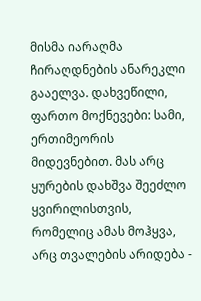მისმა იარაღმა ჩირაღდნების ანარეკლი გააელვა. დახვეწილი, ფართო მოქნევები: სამი, ერთიმეორის მიდევნებით. მას არც ყურების დახშვა შეეძლო ყვირილისთვის, რომელიც ამას მოჰყვა, არც თვალების არიდება -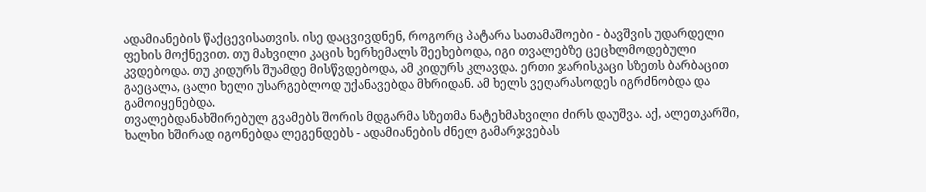ადამიანების წაქცევისათვის. ისე დაცვივდნენ, როგორც პატარა სათამაშოები - ბავშვის უდარდელი ფეხის მოქნევით. თუ მახვილი კაცის ხერხემალს შეეხებოდა, იგი თვალებზე ცეცხლმოდებული კვდებოდა. თუ კიდურს შუამდე მისწვდებოდა, ამ კიდურს კლავდა. ერთი ჯარისკაცი სზეთს ბარბაცით გაეცალა, ცალი ხელი უსარგებლოდ უქანავებდა მხრიდან. ამ ხელს ვეღარასოდეს იგრძნობდა და გამოიყენებდა.
თვალებდანახშირებულ გვამებს შორის მდგარმა სზეთმა ნატეხმახვილი ძირს დაუშვა. აქ, ალეთკარში, ხალხი ხშირად იგონებდა ლეგენდებს - ადამიანების ძნელ გამარჯვებას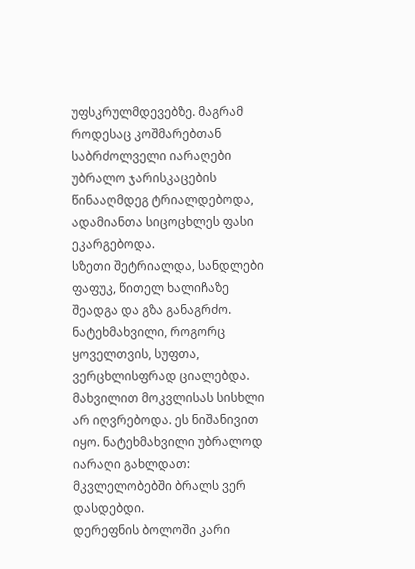უფსკრულმდევებზე. მაგრამ როდესაც კოშმარებთან საბრძოლველი იარაღები უბრალო ჯარისკაცების წინააღმდეგ ტრიალდებოდა, ადამიანთა სიცოცხლეს ფასი ეკარგებოდა.
სზეთი შეტრიალდა, სანდლები ფაფუკ, წითელ ხალიჩაზე შეადგა და გზა განაგრძო. ნატეხმახვილი, როგორც ყოველთვის, სუფთა, ვერცხლისფრად ციალებდა. მახვილით მოკვლისას სისხლი არ იღვრებოდა. ეს ნიშანივით იყო. ნატეხმახვილი უბრალოდ იარაღი გახლდათ: მკვლელობებში ბრალს ვერ დასდებდი.
დერეფნის ბოლოში კარი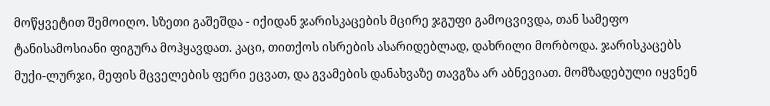მოწყვეტით შემოიღო. სზეთი გაშეშდა - იქიდან ჯარისკაცების მცირე ჯგუფი გამოცვივდა, თან სამეფო ტანისამოსიანი ფიგურა მოჰყავდათ. კაცი, თითქოს ისრების ასარიდებლად, დახრილი მორბოდა. ჯარისკაცებს მუქი-ლურჯი, მეფის მცველების ფერი ეცვათ, და გვამების დანახვაზე თავგზა არ აბნევიათ. მომზადებული იყვნენ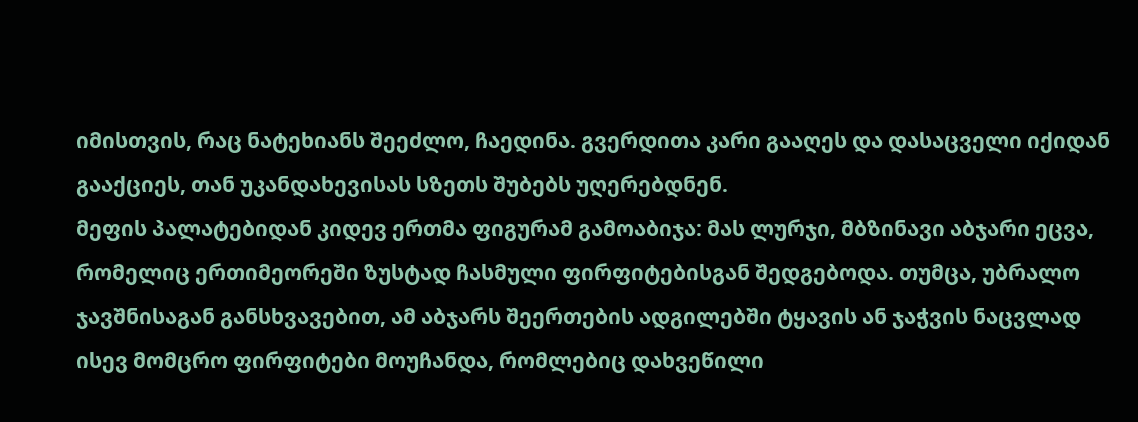იმისთვის, რაც ნატეხიანს შეეძლო, ჩაედინა. გვერდითა კარი გააღეს და დასაცველი იქიდან გააქციეს, თან უკანდახევისას სზეთს შუბებს უღერებდნენ.
მეფის პალატებიდან კიდევ ერთმა ფიგურამ გამოაბიჯა: მას ლურჯი, მბზინავი აბჯარი ეცვა, რომელიც ერთიმეორეში ზუსტად ჩასმული ფირფიტებისგან შედგებოდა. თუმცა, უბრალო ჯავშნისაგან განსხვავებით, ამ აბჯარს შეერთების ადგილებში ტყავის ან ჯაჭვის ნაცვლად ისევ მომცრო ფირფიტები მოუჩანდა, რომლებიც დახვეწილი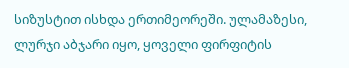სიზუსტით ისხდა ერთიმეორეში. ულამაზესი, ლურჯი აბჯარი იყო, ყოველი ფირფიტის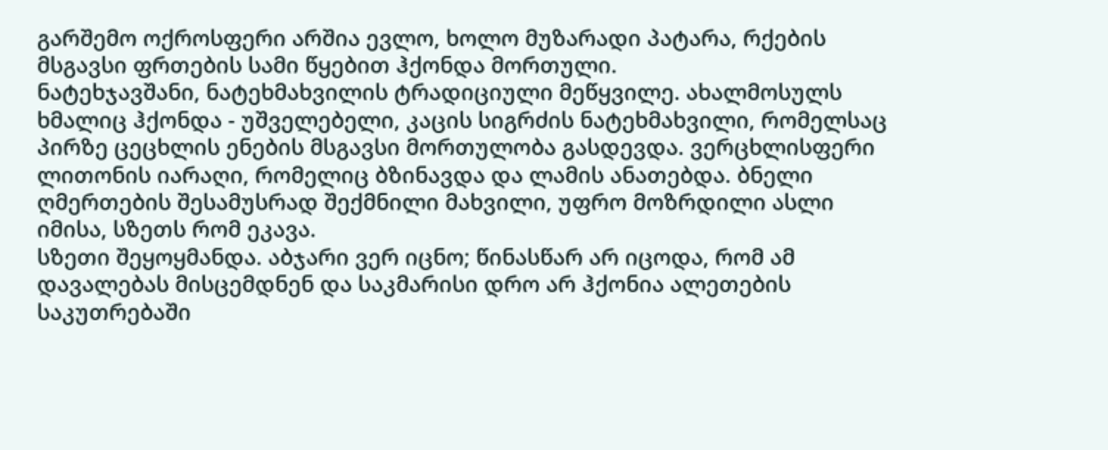გარშემო ოქროსფერი არშია ევლო, ხოლო მუზარადი პატარა, რქების მსგავსი ფრთების სამი წყებით ჰქონდა მორთული.
ნატეხჯავშანი, ნატეხმახვილის ტრადიციული მეწყვილე. ახალმოსულს ხმალიც ჰქონდა - უშველებელი, კაცის სიგრძის ნატეხმახვილი, რომელსაც პირზე ცეცხლის ენების მსგავსი მორთულობა გასდევდა. ვერცხლისფერი ლითონის იარაღი, რომელიც ბზინავდა და ლამის ანათებდა. ბნელი ღმერთების შესამუსრად შექმნილი მახვილი, უფრო მოზრდილი ასლი იმისა, სზეთს რომ ეკავა.
სზეთი შეყოყმანდა. აბჯარი ვერ იცნო; წინასწარ არ იცოდა, რომ ამ დავალებას მისცემდნენ და საკმარისი დრო არ ჰქონია ალეთების საკუთრებაში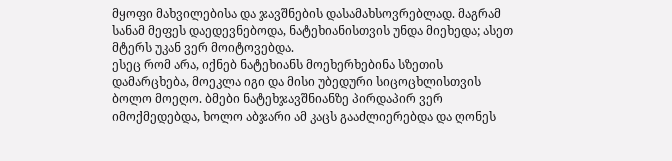მყოფი მახვილებისა და ჯავშნების დასამახსოვრებლად. მაგრამ სანამ მეფეს დაედევნებოდა, ნატეხიანისთვის უნდა მიეხედა; ასეთ მტერს უკან ვერ მოიტოვებდა.
ესეც რომ არა, იქნებ ნატეხიანს მოეხერხებინა სზეთის დამარცხება, მოეკლა იგი და მისი უბედური სიცოცხლისთვის ბოლო მოეღო. ბმები ნატეხჯავშნიანზე პირდაპირ ვერ იმოქმედებდა, ხოლო აბჯარი ამ კაცს გააძლიერებდა და ღონეს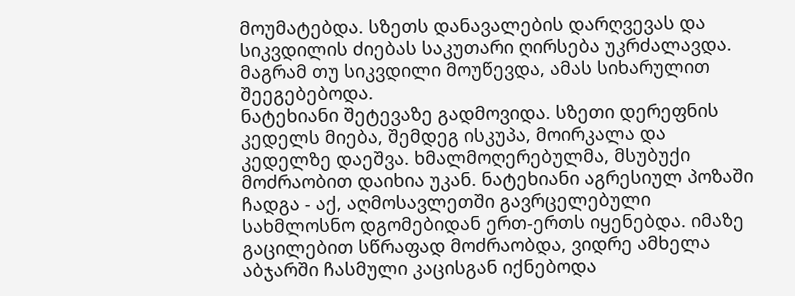მოუმატებდა. სზეთს დანავალების დარღვევას და სიკვდილის ძიებას საკუთარი ღირსება უკრძალავდა. მაგრამ თუ სიკვდილი მოუწევდა, ამას სიხარულით შეეგებებოდა.
ნატეხიანი შეტევაზე გადმოვიდა. სზეთი დერეფნის კედელს მიება, შემდეგ ისკუპა, მოირკალა და კედელზე დაეშვა. ხმალმოღერებულმა, მსუბუქი მოძრაობით დაიხია უკან. ნატეხიანი აგრესიულ პოზაში ჩადგა - აქ, აღმოსავლეთში გავრცელებული სახმლოსნო დგომებიდან ერთ-ერთს იყენებდა. იმაზე გაცილებით სწრაფად მოძრაობდა, ვიდრე ამხელა აბჯარში ჩასმული კაცისგან იქნებოდა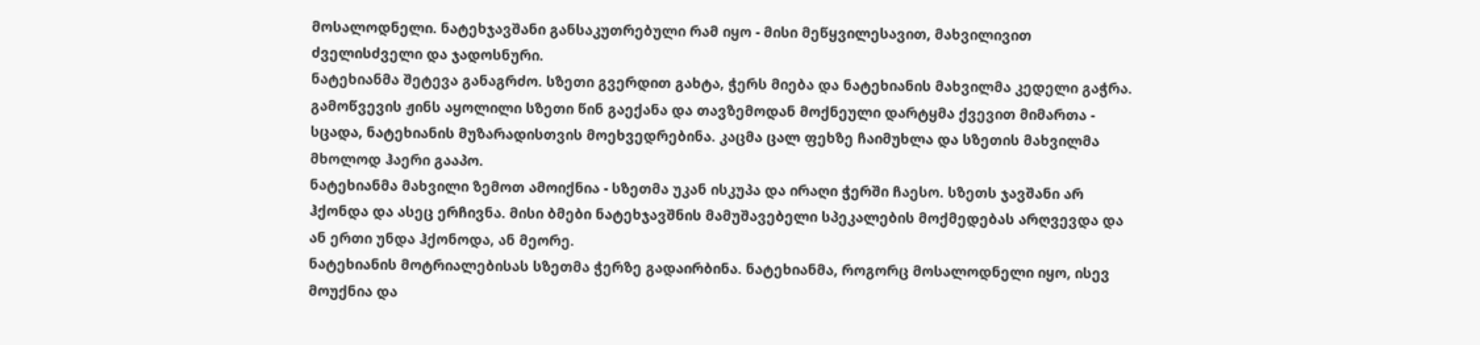მოსალოდნელი. ნატეხჯავშანი განსაკუთრებული რამ იყო - მისი მეწყვილესავით, მახვილივით ძველისძველი და ჯადოსნური.
ნატეხიანმა შეტევა განაგრძო. სზეთი გვერდით გახტა, ჭერს მიება და ნატეხიანის მახვილმა კედელი გაჭრა. გამოწვევის ჟინს აყოლილი სზეთი წინ გაექანა და თავზემოდან მოქნეული დარტყმა ქვევით მიმართა - სცადა, ნატეხიანის მუზარადისთვის მოეხვედრებინა. კაცმა ცალ ფეხზე ჩაიმუხლა და სზეთის მახვილმა მხოლოდ ჰაერი გააპო.
ნატეხიანმა მახვილი ზემოთ ამოიქნია - სზეთმა უკან ისკუპა და ირაღი ჭერში ჩაესო. სზეთს ჯავშანი არ ჰქონდა და ასეც ერჩივნა. მისი ბმები ნატეხჯავშნის მამუშავებელი სპეკალების მოქმედებას არღვევდა და ან ერთი უნდა ჰქონოდა, ან მეორე.
ნატეხიანის მოტრიალებისას სზეთმა ჭერზე გადაირბინა. ნატეხიანმა, როგორც მოსალოდნელი იყო, ისევ მოუქნია და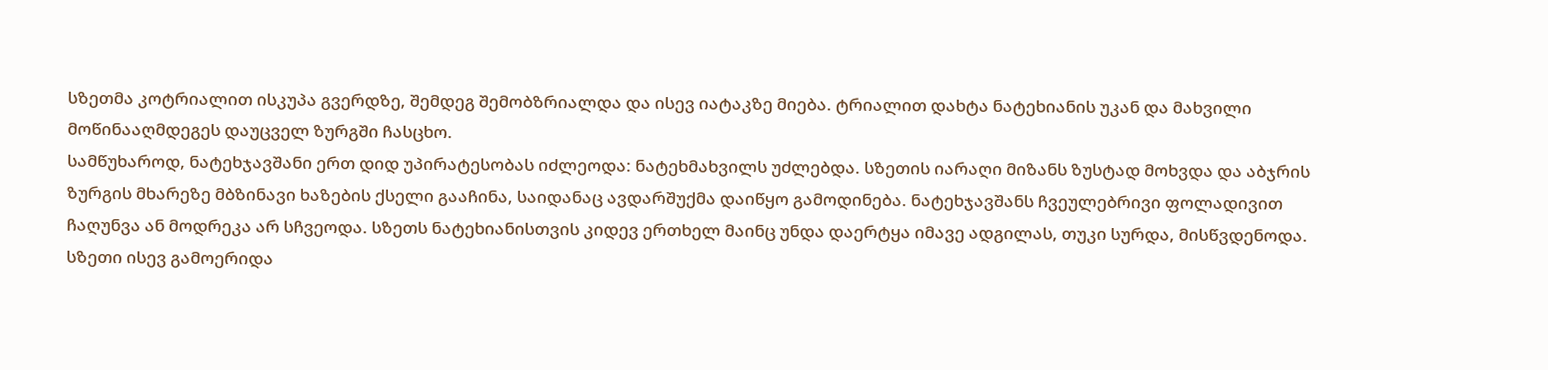სზეთმა კოტრიალით ისკუპა გვერდზე, შემდეგ შემობზრიალდა და ისევ იატაკზე მიება. ტრიალით დახტა ნატეხიანის უკან და მახვილი მოწინააღმდეგეს დაუცველ ზურგში ჩასცხო.
სამწუხაროდ, ნატეხჯავშანი ერთ დიდ უპირატესობას იძლეოდა: ნატეხმახვილს უძლებდა. სზეთის იარაღი მიზანს ზუსტად მოხვდა და აბჯრის ზურგის მხარეზე მბზინავი ხაზების ქსელი გააჩინა, საიდანაც ავდარშუქმა დაიწყო გამოდინება. ნატეხჯავშანს ჩვეულებრივი ფოლადივით ჩაღუნვა ან მოდრეკა არ სჩვეოდა. სზეთს ნატეხიანისთვის კიდევ ერთხელ მაინც უნდა დაერტყა იმავე ადგილას, თუკი სურდა, მისწვდენოდა.
სზეთი ისევ გამოერიდა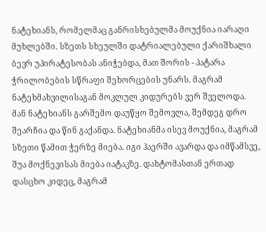ნატეხიანს, რომელმაც განრისხებულმა მოუქნია იარაღი მუხლებში. სზეთს სხეულში დატრიალებული ქარიშხალი ბევრ უპირატესობას ანიჭებდა, მათ შორის - პატარა ჭრილობების სწრაფი შეხორცების უნარს. მაგრამ ნატეხმახვილისაგან მოკლულ კიდურებს ვერ შველოდა.
მან ნატეხიანს გარშემო დაუწყო შემოვლა, შემდეგ დრო შეარჩია და წინ გაქანდა. ნატეხიანმა ისევ მოუქნია, მაგრამ სზეთი წამით ჭერზე მიება. იგი ჰაერში ავარდა და იმწამსვე, შუა მოქნევისას მიება იატაკზე. დახტომასთან ერთად დასცხო კიდეც, მაგრამ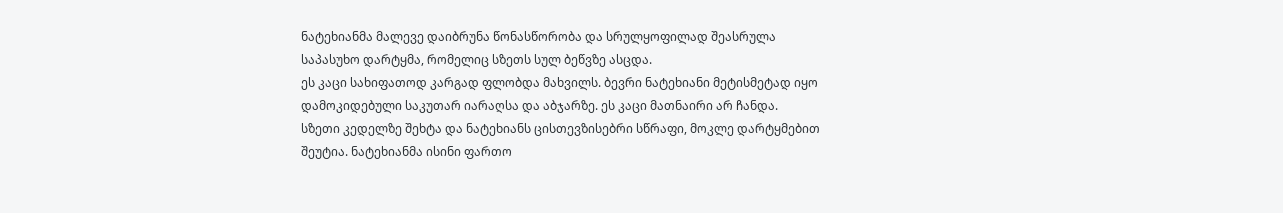ნატეხიანმა მალევე დაიბრუნა წონასწორობა და სრულყოფილად შეასრულა საპასუხო დარტყმა, რომელიც სზეთს სულ ბეწვზე ასცდა.
ეს კაცი სახიფათოდ კარგად ფლობდა მახვილს. ბევრი ნატეხიანი მეტისმეტად იყო დამოკიდებული საკუთარ იარაღსა და აბჯარზე. ეს კაცი მათნაირი არ ჩანდა.
სზეთი კედელზე შეხტა და ნატეხიანს ცისთევზისებრი სწრაფი, მოკლე დარტყმებით შეუტია. ნატეხიანმა ისინი ფართო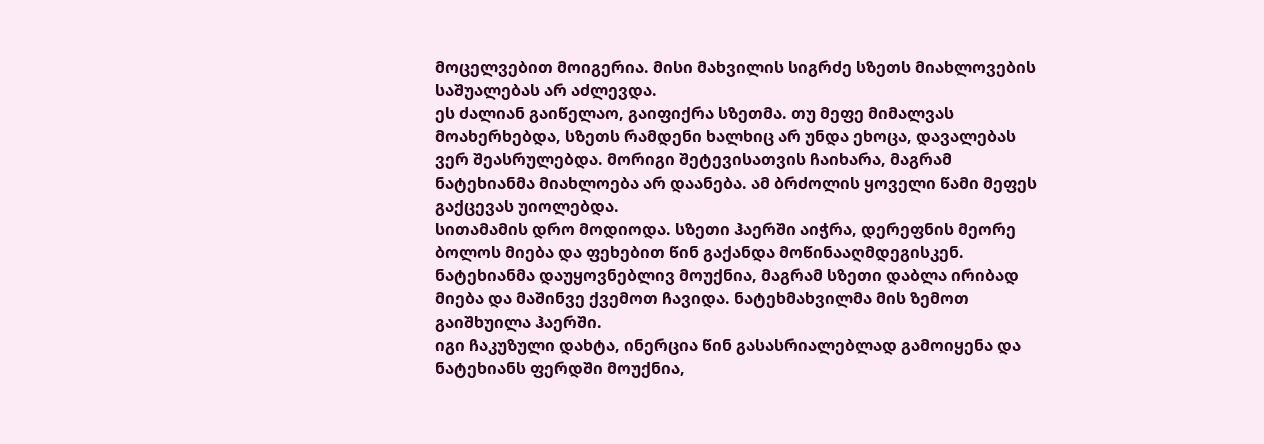მოცელვებით მოიგერია. მისი მახვილის სიგრძე სზეთს მიახლოვების საშუალებას არ აძლევდა.
ეს ძალიან გაიწელაო, გაიფიქრა სზეთმა. თუ მეფე მიმალვას მოახერხებდა, სზეთს რამდენი ხალხიც არ უნდა ეხოცა, დავალებას ვერ შეასრულებდა. მორიგი შეტევისათვის ჩაიხარა, მაგრამ ნატეხიანმა მიახლოება არ დაანება. ამ ბრძოლის ყოველი წამი მეფეს გაქცევას უიოლებდა.
სითამამის დრო მოდიოდა. სზეთი ჰაერში აიჭრა, დერეფნის მეორე ბოლოს მიება და ფეხებით წინ გაქანდა მოწინააღმდეგისკენ. ნატეხიანმა დაუყოვნებლივ მოუქნია, მაგრამ სზეთი დაბლა ირიბად მიება და მაშინვე ქვემოთ ჩავიდა. ნატეხმახვილმა მის ზემოთ გაიშხუილა ჰაერში.
იგი ჩაკუზული დახტა, ინერცია წინ გასასრიალებლად გამოიყენა და ნატეხიანს ფერდში მოუქნია,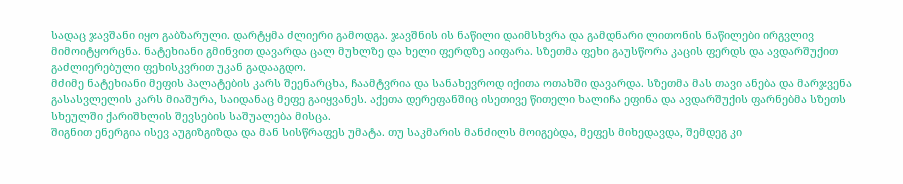სადაც ჯავშანი იყო გაბზარული. დარტყმა ძლიერი გამოდგა. ჯავშნის ის ნაწილი დაიმსხვრა და გამდნარი ლითონის ნაწილები ირგვლივ მიმოიტყორცნა. ნატეხიანი გმინვით დავარდა ცალ მუხლზე და ხელი ფერდზე აიფარა. სზეთმა ფეხი გაუსწორა კაცის ფერდს და ავდარშუქით გაძლიერებული ფეხისკვრით უკან გადააგდო.
მძიმე ნატეხიანი მეფის პალატების კარს შეენარცხა, ჩაამტვრია და სანახევროდ იქითა ოთახში დავარდა. სზეთმა მას თავი ანება და მარჯვენა გასასვლელის კარს მიაშურა, საიდანაც მეფე გაიყვანეს. აქეთა დერეფანშიც ისეთივე წითელი ხალიჩა ეფინა და ავდარშუქის ფარნებმა სზეთს სხეულში ქარიშხლის შევსების საშუალება მისცა.
შიგნით ენერგია ისევ აუგიზგიზდა და მან სისწრაფეს უმატა. თუ საკმარის მანძილს მოიგებდა, მეფეს მიხედავდა, შემდეგ კი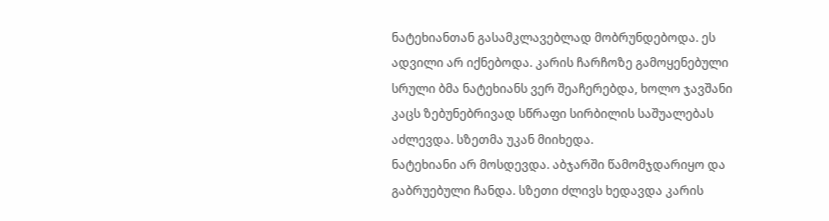ნატეხიანთან გასამკლავებლად მობრუნდებოდა. ეს ადვილი არ იქნებოდა. კარის ჩარჩოზე გამოყენებული სრული ბმა ნატეხიანს ვერ შეაჩერებდა, ხოლო ჯავშანი კაცს ზებუნებრივად სწრაფი სირბილის საშუალებას აძლევდა. სზეთმა უკან მიიხედა.
ნატეხიანი არ მოსდევდა. აბჯარში წამომჯდარიყო და გაბრუებული ჩანდა. სზეთი ძლივს ხედავდა კარის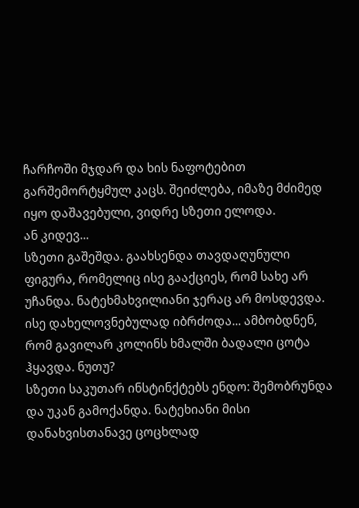ჩარჩოში მჯდარ და ხის ნაფოტებით გარშემორტყმულ კაცს. შეიძლება, იმაზე მძიმედ იყო დაშავებული, ვიდრე სზეთი ელოდა.
ან კიდევ...
სზეთი გაშეშდა. გაახსენდა თავდაღუნული ფიგურა, რომელიც ისე გააქციეს, რომ სახე არ უჩანდა. ნატეხმახვილიანი ჯერაც არ მოსდევდა. ისე დახელოვნებულად იბრძოდა... ამბობდნენ, რომ გავილარ კოლინს ხმალში ბადალი ცოტა ჰყავდა. ნუთუ?
სზეთი საკუთარ ინსტინქტებს ენდო: შემობრუნდა და უკან გამოქანდა. ნატეხიანი მისი დანახვისთანავე ცოცხლად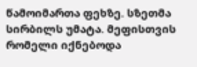წამოიმართა ფეხზე. სზეთმა სირბილს უმატა. მეფისთვის რომელი იქნებოდა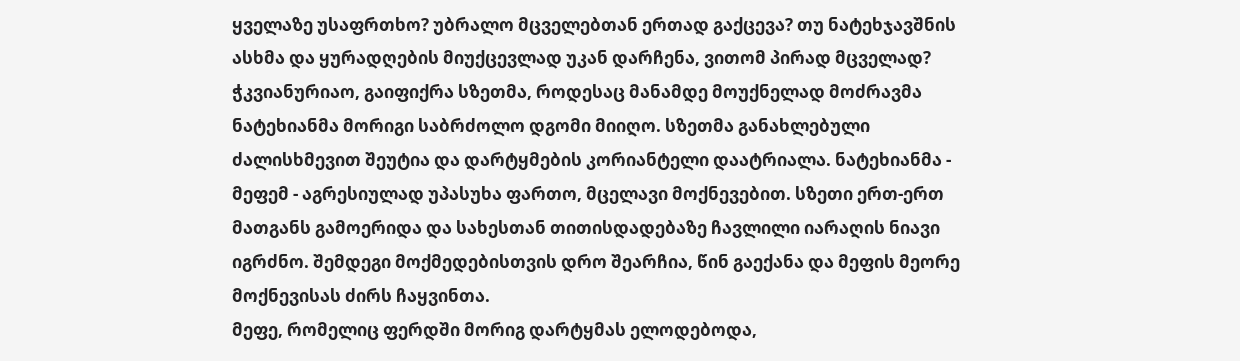ყველაზე უსაფრთხო? უბრალო მცველებთან ერთად გაქცევა? თუ ნატეხჯავშნის ასხმა და ყურადღების მიუქცევლად უკან დარჩენა, ვითომ პირად მცველად?
ჭკვიანურიაო, გაიფიქრა სზეთმა, როდესაც მანამდე მოუქნელად მოძრავმა ნატეხიანმა მორიგი საბრძოლო დგომი მიიღო. სზეთმა განახლებული ძალისხმევით შეუტია და დარტყმების კორიანტელი დაატრიალა. ნატეხიანმა - მეფემ - აგრესიულად უპასუხა ფართო, მცელავი მოქნევებით. სზეთი ერთ-ერთ მათგანს გამოერიდა და სახესთან თითისდადებაზე ჩავლილი იარაღის ნიავი იგრძნო. შემდეგი მოქმედებისთვის დრო შეარჩია, წინ გაექანა და მეფის მეორე მოქნევისას ძირს ჩაყვინთა.
მეფე, რომელიც ფერდში მორიგ დარტყმას ელოდებოდა,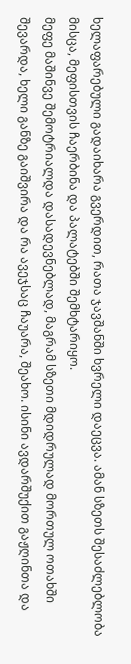ხელაფარებული გადაიხარა გვერდით, რათა ჯავშანში ხვრელი დაეცვა. ამან სზეთს შესაძლებლობა მისცა, მეფისთვის ჩაერბინა და პალატებში შემხტარიყო.
მეფე მაშინვე შემოტრიალდა დასადევნებლად, მაგრამ სზეთი მდიდრულად მორთულ ოთახში შევარდა, ხელი განზე გაიშვირა და რა ავეჯსაც ჩაუარა, შეახო. ისინი ავდარშუქით გაჟღინთა და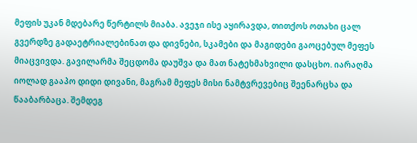მეფის უკან მდებარე წერტილს მიაბა. ავეჯი ისე აყირავდა, თითქოს ოთახი ცალ გვერდზე გადაეტრიალებინათ და დივნები, სკამები და მაგიდები გაოცებულ მეფეს მიაცვივდა. გავილარმა შეცდომა დაუშვა და მათ ნატეხმახვილი დასცხო. იარაღმა იოლად გააპო დიდი დივანი, მაგრამ მეფეს მისი ნამტვრევებიც შეენარცხა და წააბარბაცა. შემდეგ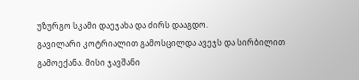უზურგო სკამი დაეჯახა და ძირს დააგდო.
გავილარი კოტრიალით გამოსცილდა ავეჯს და სირბილით გამოექანა. მისი ჯავშანი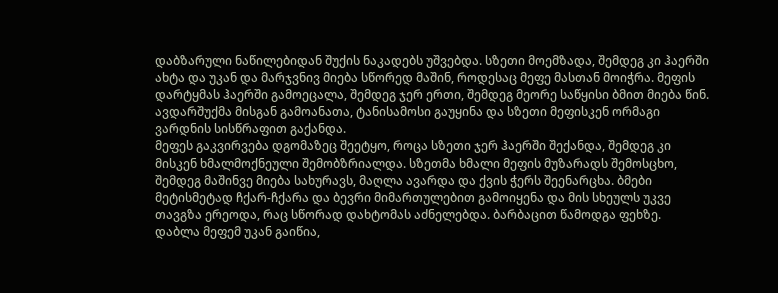დაბზარული ნაწილებიდან შუქის ნაკადებს უშვებდა. სზეთი მოემზადა, შემდეგ კი ჰაერში ახტა და უკან და მარჯვნივ მიება სწორედ მაშინ, როდესაც მეფე მასთან მოიჭრა. მეფის დარტყმას ჰაერში გამოეცალა, შემდეგ ჯერ ერთი, შემდეგ მეორე საწყისი ბმით მიება წინ. ავდარშუქმა მისგან გამოანათა, ტანისამოსი გაუყინა და სზეთი მეფისკენ ორმაგი ვარდნის სისწრაფით გაქანდა.
მეფეს გაკვირვება დგომაზეც შეეტყო, როცა სზეთი ჯერ ჰაერში შექანდა, შემდეგ კი მისკენ ხმალმოქნეული შემობზრიალდა. სზეთმა ხმალი მეფის მუზარადს შემოსცხო, შემდეგ მაშინვე მიება სახურავს, მაღლა ავარდა და ქვის ჭერს შეენარცხა. ბმები მეტისმეტად ჩქარ-ჩქარა და ბევრი მიმართულებით გამოიყენა და მის სხეულს უკვე თავგზა ერეოდა, რაც სწორად დახტომას აძნელებდა. ბარბაცით წამოდგა ფეხზე.
დაბლა მეფემ უკან გაიწია,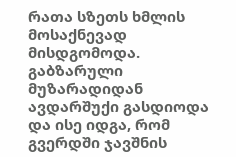რათა სზეთს ხმლის მოსაქნევად მისდგომოდა. გაბზარული მუზარადიდან ავდარშუქი გასდიოდა და ისე იდგა, რომ გვერდში ჯავშნის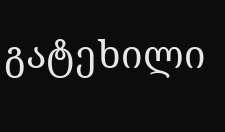გატეხილი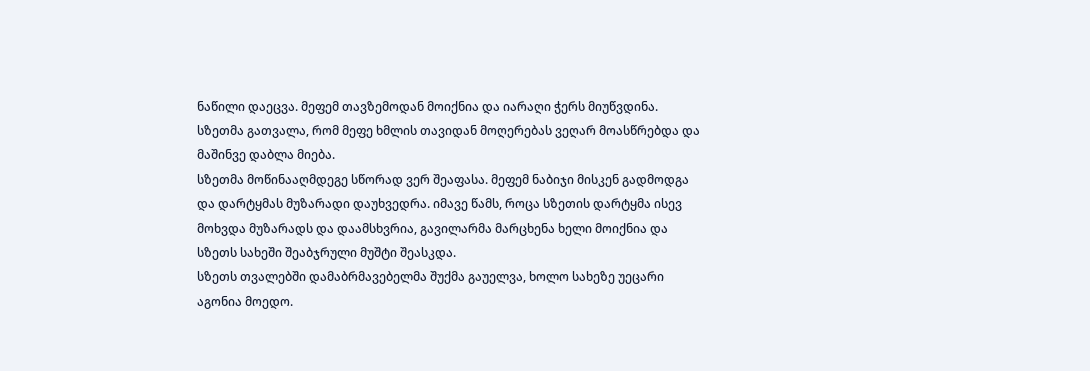ნაწილი დაეცვა. მეფემ თავზემოდან მოიქნია და იარაღი ჭერს მიუწვდინა. სზეთმა გათვალა, რომ მეფე ხმლის თავიდან მოღერებას ვეღარ მოასწრებდა და მაშინვე დაბლა მიება.
სზეთმა მოწინააღმდეგე სწორად ვერ შეაფასა. მეფემ ნაბიჯი მისკენ გადმოდგა და დარტყმას მუზარადი დაუხვედრა. იმავე წამს, როცა სზეთის დარტყმა ისევ მოხვდა მუზარადს და დაამსხვრია, გავილარმა მარცხენა ხელი მოიქნია და სზეთს სახეში შეაბჯრული მუშტი შეასკდა.
სზეთს თვალებში დამაბრმავებელმა შუქმა გაუელვა, ხოლო სახეზე უეცარი აგონია მოედო.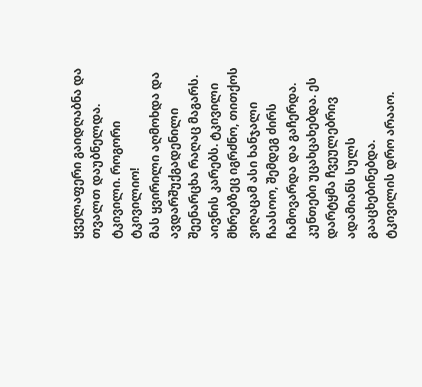ყველაფერი გაიდღაბნა და თვალთ დაუბნელდა.
ტკივილი. როგორი ტკივილიო!
მას ყვირილი აღმოხდა და ავდარშუქგადენილი შეენარცხა რაღაც მაგარს. აივნის კარებს. ტკივილი მხრებზეც იგრძნო, თითქოს ვიღაცამ ასი ხანჯალი ჩაასოო, შემდეგ ძირს ჩამოვარდა და გაჩერდა. კუნთები უცახცახებდა. ეს დარტყმა ჩვეულებრივ ადამიანს სულს გააცხებინებდა.
ტკივილის დრო არააო.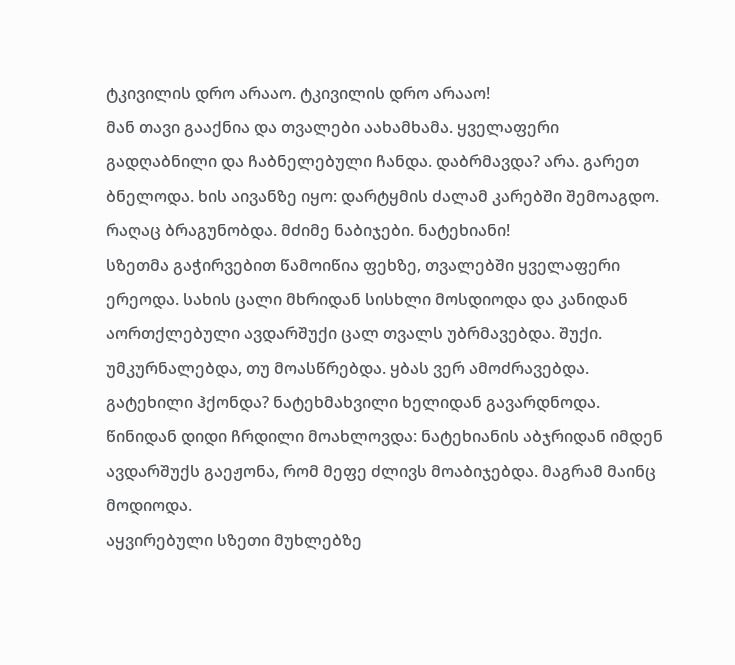ტკივილის დრო არააო. ტკივილის დრო არააო!
მან თავი გააქნია და თვალები აახამხამა. ყველაფერი გადღაბნილი და ჩაბნელებული ჩანდა. დაბრმავდა? არა. გარეთ ბნელოდა. ხის აივანზე იყო: დარტყმის ძალამ კარებში შემოაგდო. რაღაც ბრაგუნობდა. მძიმე ნაბიჯები. ნატეხიანი!
სზეთმა გაჭირვებით წამოიწია ფეხზე, თვალებში ყველაფერი ერეოდა. სახის ცალი მხრიდან სისხლი მოსდიოდა და კანიდან აორთქლებული ავდარშუქი ცალ თვალს უბრმავებდა. შუქი. უმკურნალებდა, თუ მოასწრებდა. ყბას ვერ ამოძრავებდა. გატეხილი ჰქონდა? ნატეხმახვილი ხელიდან გავარდნოდა.
წინიდან დიდი ჩრდილი მოახლოვდა: ნატეხიანის აბჯრიდან იმდენ ავდარშუქს გაეჟონა, რომ მეფე ძლივს მოაბიჯებდა. მაგრამ მაინც მოდიოდა.
აყვირებული სზეთი მუხლებზე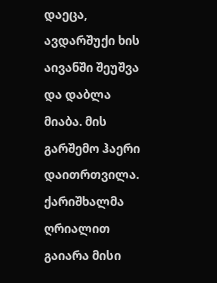დაეცა, ავდარშუქი ხის აივანში შეუშვა და დაბლა მიაბა. მის გარშემო ჰაერი დაითრთვილა. ქარიშხალმა ღრიალით გაიარა მისი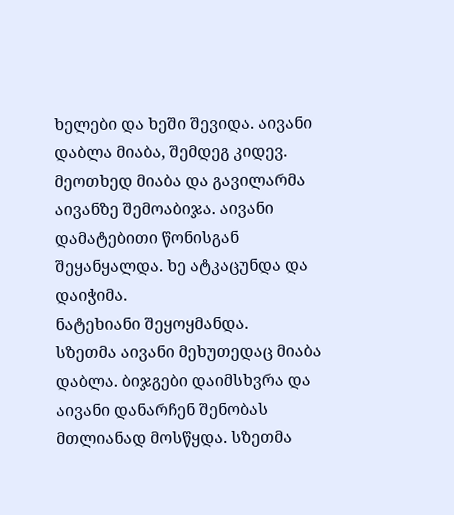ხელები და ხეში შევიდა. აივანი დაბლა მიაბა, შემდეგ კიდევ. მეოთხედ მიაბა და გავილარმა აივანზე შემოაბიჯა. აივანი დამატებითი წონისგან შეყანყალდა. ხე ატკაცუნდა და დაიჭიმა.
ნატეხიანი შეყოყმანდა.
სზეთმა აივანი მეხუთედაც მიაბა დაბლა. ბიჯგები დაიმსხვრა და აივანი დანარჩენ შენობას მთლიანად მოსწყდა. სზეთმა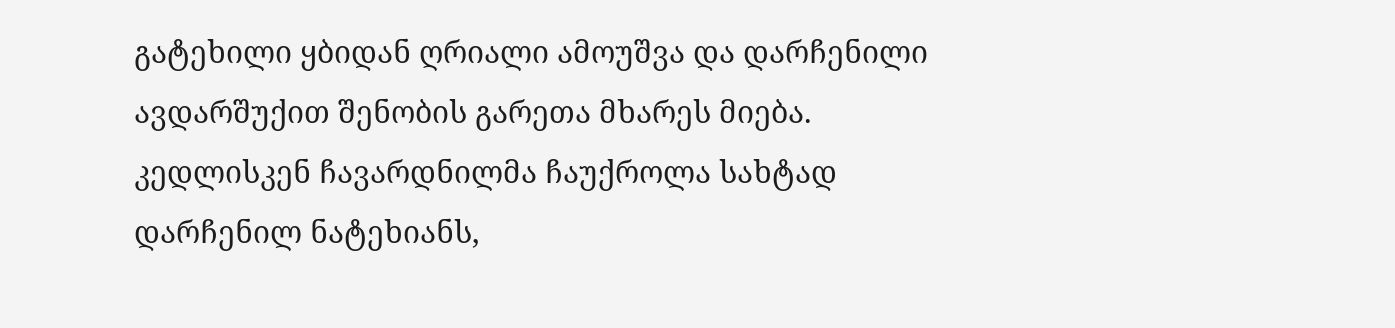გატეხილი ყბიდან ღრიალი ამოუშვა და დარჩენილი ავდარშუქით შენობის გარეთა მხარეს მიება. კედლისკენ ჩავარდნილმა ჩაუქროლა სახტად დარჩენილ ნატეხიანს,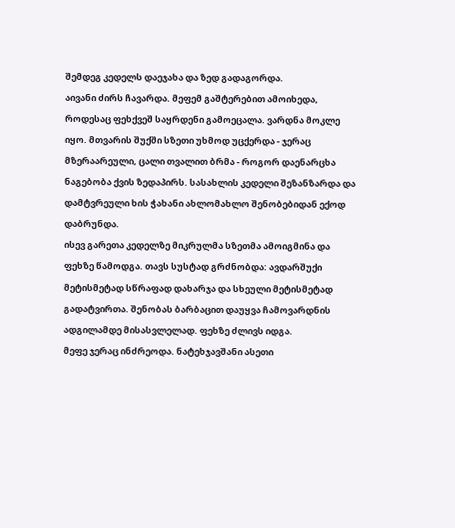შემდეგ კედელს დაეჯახა და ზედ გადაგორდა.
აივანი ძირს ჩავარდა. მეფემ გაშტერებით ამოიხედა, როდესაც ფეხქვეშ საყრდენი გამოეცალა. ვარდნა მოკლე იყო. მთვარის შუქში სზეთი უხმოდ უცქერდა - ჯერაც მზერაარეული, ცალი თვალით ბრმა - როგორ დაენარცხა ნაგებობა ქვის ზედაპირს. სასახლის კედელი შეზანზარდა და დამტვრეული ხის ჭახანი ახლომახლო შენობებიდან ექოდ დაბრუნდა.
ისევ გარეთა კედელზე მიკრულმა სზეთმა ამოიგმინა და ფეხზე წამოდგა. თავს სუსტად გრძნობდა: ავდარშუქი მეტისმეტად სწრაფად დახარჯა და სხეული მეტისმეტად გადატვირთა. შენობას ბარბაცით დაუყვა ჩამოვარდნის ადგილამდე მისასვლელად. ფეხზე ძლივს იდგა.
მეფე ჯერაც ინძრეოდა. ნატეხჯავშანი ასეთი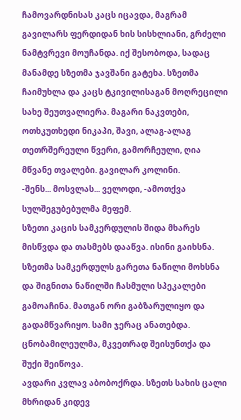ჩამოვარდნისას კაცს იცავდა, მაგრამ გავილარს ფერდიდან ხის სისხლიანი, გრძელი ნამტვრევი მოუჩანდა. იქ შესობოდა, სადაც მანამდე სზეთმა ჯავშანი გატეხა. სზეთმა ჩაიმუხლა და კაცს ტკივილისაგან მოღრეცილი სახე შეუთვალიერა. მაგარი ნაკვთები, ოთხკუთხედი ნიკაპი, შავი, ალაგ-ალაგ თეთრშერეული წვერი, გამორჩეული, ღია მწვანე თვალები. გავილარ კოლინი.
-შენს... მოსვლას... ველოდი, -ამოთქვა სულშეგუბებულმა მეფემ.
სზეთი კაცის სამკერდულის შიდა მხარეს მისწვდა და თასმებს დააწვა. ისინი გაიხსნა. სზეთმა სამკერდულს გარეთა ნაწილი მოხსნა და შიგნითა ნაწილში ჩასმული სპეკალები გამოაჩინა. მათგან ორი გაბზარულიყო და გადამწვარიყო. სამი ჯერაც ანათებდა. ცნობამილეულმა, მკვეთრად შეისუნთქა და შუქი შეიწოვა.
ავდარი კვლავ აბობოქრდა. სზეთს სახის ცალი მხრიდან კიდევ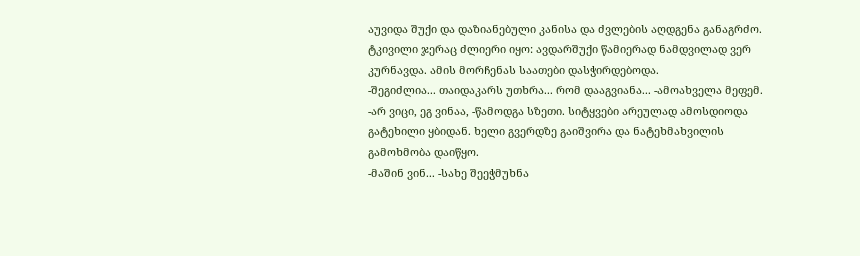აუვიდა შუქი და დაზიანებული კანისა და ძვლების აღდგენა განაგრძო. ტკივილი ჯერაც ძლიერი იყო: ავდარშუქი წამიერად ნამდვილად ვერ კურნავდა. ამის მორჩენას საათები დასჭირდებოდა.
-შეგიძლია... თაიდაკარს უთხრა... რომ დააგვიანა... -ამოახველა მეფემ.
-არ ვიცი, ეგ ვინაა, -წამოდგა სზეთი. სიტყვები არეულად ამოსდიოდა გატეხილი ყბიდან. ხელი გვერდზე გაიშვირა და ნატეხმახვილის გამოხმობა დაიწყო.
-მაშინ ვინ... -სახე შეეჭმუხნა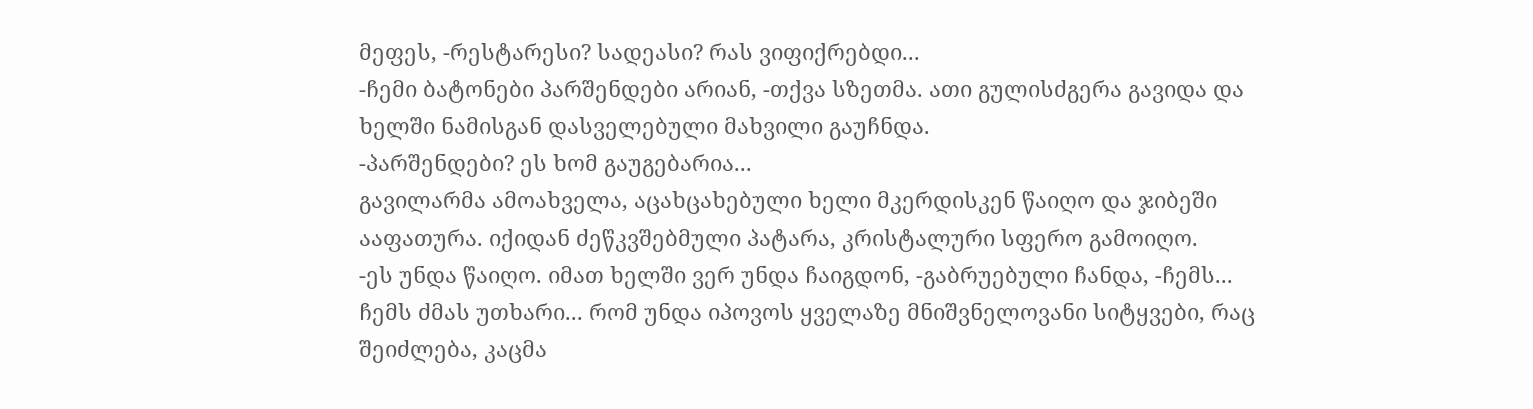მეფეს, -რესტარესი? სადეასი? რას ვიფიქრებდი...
-ჩემი ბატონები პარშენდები არიან, -თქვა სზეთმა. ათი გულისძგერა გავიდა და ხელში ნამისგან დასველებული მახვილი გაუჩნდა.
-პარშენდები? ეს ხომ გაუგებარია...
გავილარმა ამოახველა, აცახცახებული ხელი მკერდისკენ წაიღო და ჯიბეში ააფათურა. იქიდან ძეწკვშებმული პატარა, კრისტალური სფერო გამოიღო.
-ეს უნდა წაიღო. იმათ ხელში ვერ უნდა ჩაიგდონ, -გაბრუებული ჩანდა, -ჩემს... ჩემს ძმას უთხარი... რომ უნდა იპოვოს ყველაზე მნიშვნელოვანი სიტყვები, რაც შეიძლება, კაცმა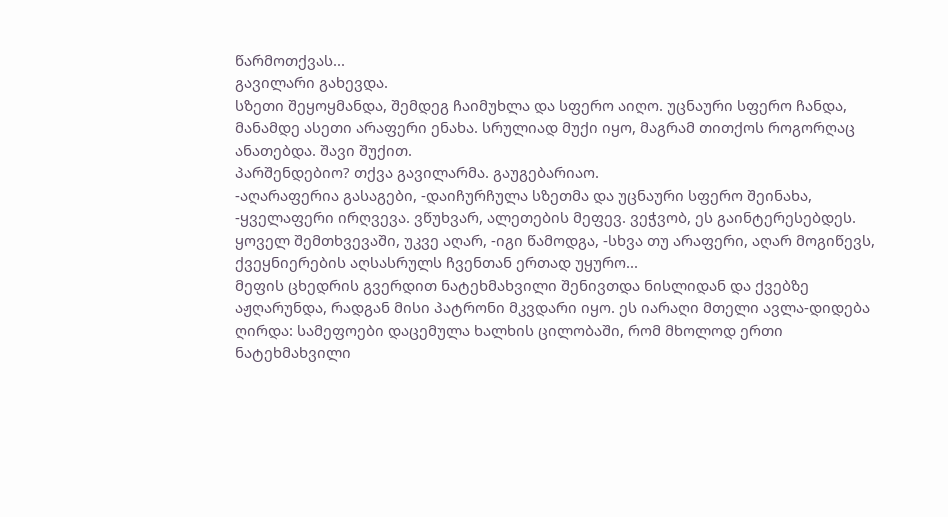წარმოთქვას...
გავილარი გახევდა.
სზეთი შეყოყმანდა, შემდეგ ჩაიმუხლა და სფერო აიღო. უცნაური სფერო ჩანდა, მანამდე ასეთი არაფერი ენახა. სრულიად მუქი იყო, მაგრამ თითქოს როგორღაც ანათებდა. შავი შუქით.
პარშენდებიო? თქვა გავილარმა. გაუგებარიაო.
-აღარაფერია გასაგები, -დაიჩურჩულა სზეთმა და უცნაური სფერო შეინახა, -ყველაფერი ირღვევა. ვწუხვარ, ალეთების მეფევ. ვეჭვობ, ეს გაინტერესებდეს. ყოველ შემთხვევაში, უკვე აღარ, -იგი წამოდგა, -სხვა თუ არაფერი, აღარ მოგიწევს, ქვეყნიერების აღსასრულს ჩვენთან ერთად უყურო...
მეფის ცხედრის გვერდით ნატეხმახვილი შენივთდა ნისლიდან და ქვებზე აჟღარუნდა, რადგან მისი პატრონი მკვდარი იყო. ეს იარაღი მთელი ავლა-დიდება ღირდა: სამეფოები დაცემულა ხალხის ცილობაში, რომ მხოლოდ ერთი ნატეხმახვილი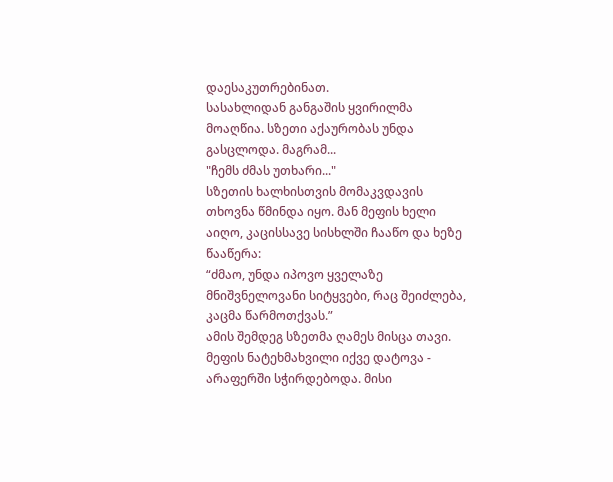დაესაკუთრებინათ.
სასახლიდან განგაშის ყვირილმა მოაღწია. სზეთი აქაურობას უნდა გასცლოდა. მაგრამ...
"ჩემს ძმას უთხარი..."
სზეთის ხალხისთვის მომაკვდავის თხოვნა წმინდა იყო. მან მეფის ხელი აიღო, კაცისსავე სისხლში ჩააწო და ხეზე წააწერა:
“ძმაო, უნდა იპოვო ყველაზე მნიშვნელოვანი სიტყვები, რაც შეიძლება, კაცმა წარმოთქვას.”
ამის შემდეგ სზეთმა ღამეს მისცა თავი. მეფის ნატეხმახვილი იქვე დატოვა - არაფერში სჭირდებოდა. მისი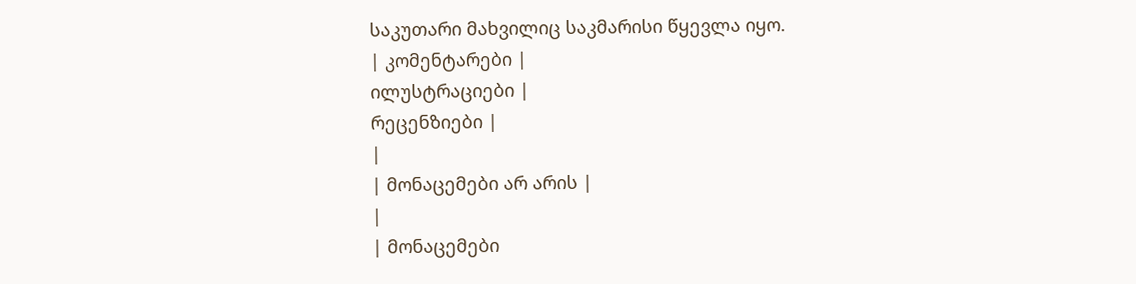საკუთარი მახვილიც საკმარისი წყევლა იყო.
| კომენტარები |
ილუსტრაციები |
რეცენზიები |
|
| მონაცემები არ არის |
|
| მონაცემები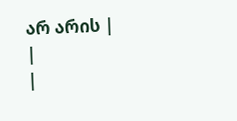არ არის |
|
|